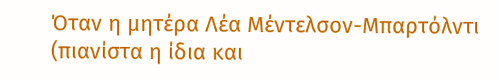Όταν η μητέρα Λέα Μέντελσον-Μπαρτόλντι (πιανίστα η ίδια και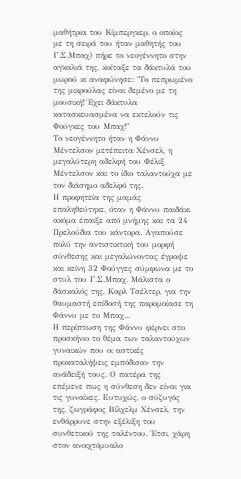μαθήτρια του Κίμπεργκερ, ο οποίος με τη σειρά του ήταν μαθητής του Γ.Σ.Μπαχ) πήρε το νεογέννητο στην αγκαλιά της, κοίταξε τα δάκτυλά του μωρού κι αναφώνησε: "Το πεπρωμένο της μικρούλας είναι δεμένο με τη μουσική! Έχει δάκτυλα κατασκευασμένα να εκτελούν τις Φούγκες του Μπαχ!"
Το νεογέννητο ήταν η Φάννυ Μέντελσον μετέπειτα Χένσελ, η μεγαλύτερη αδελφή του Φέλιξ Μέντελσον και το ίδιο ταλαντούχα με τον διάσημο αδελφό της.
Η προφητεία της μαμάς επαληθεύτηκε, όταν η Φάννυ παιδάκι ακόμα έπαιξε από μνήμης και τα 24 Πρελούδια του κάντορα. Αγαπούσε πολύ την αντιστικτική του μορφή σύνθεσης και μεγαλώνοντας έγραψε και κείνη 32 Φούγγες σύμφωνα με το στυλ του Γ.Σ.Μπαχ. Μάλιστα ο δάσκαλός της, Kαρλ Τσέλτερ, για την θαυμαστή επίδοσή της παρομοίασε τη Φάννυ με το Μπαχ...
Η περίπτωση της Φάννυ φέρνει στο προσκήνιο το θέμα των ταλαντούχων γυναικών που οι αστικές προκαταλήψεις εμπόδισαν την ανάδειξή τους. Ο πατέρα της επέμενε πως η σύνθεση δεν είναι για τις γυναίκες. Ευτυχώς, ο σύζυγός της, ζωγράφος Βίλχελμ Χένσελ, την ενθάρρυνε στην εξέλιξη του συνθετικού της ταλέντου. Έτσι, χάρη στον ανοιχτόμυαλο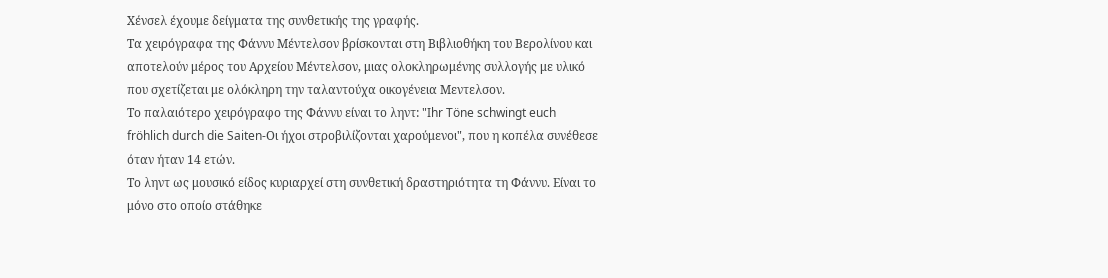Χένσελ έχουμε δείγματα της συνθετικής της γραφής.
Τα χειρόγραφα της Φάννυ Μέντελσον βρίσκονται στη Βιβλιοθήκη του Βερολίνου και αποτελούν μέρος του Αρχείου Μέντελσον, μιας ολοκληρωμένης συλλογής με υλικό που σχετίζεται με ολόκληρη την ταλαντούχα οικογένεια Mεντελσον.
Το παλαιότερο χειρόγραφο της Φάννυ είναι το ληντ: "Ihr Töne schwingt euch fröhlich durch die Saiten-Οι ήχοι στροβιλίζονται χαρούμενοι", που η κοπέλα συνέθεσε όταν ήταν 14 ετών.
Το ληντ ως μουσικό είδος κυριαρχεί στη συνθετική δραστηριότητα τη Φάννυ. Είναι το μόνο στο οποίο στάθηκε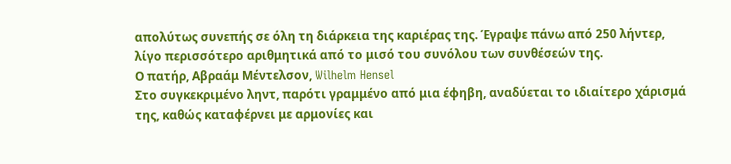απολύτως συνεπής σε όλη τη διάρκεια της καριέρας της. Έγραψε πάνω από 250 λήντερ, λίγο περισσότερο αριθμητικά από το μισό του συνόλου των συνθέσεών της.
Ο πατήρ, Αβραάμ Μέντελσον, Wilhelm Hensel
Στο συγκεκριμένο ληντ, παρότι γραμμένο από μια έφηβη, αναδύεται το ιδιαίτερο χάρισμά της, καθώς καταφέρνει με αρμονίες και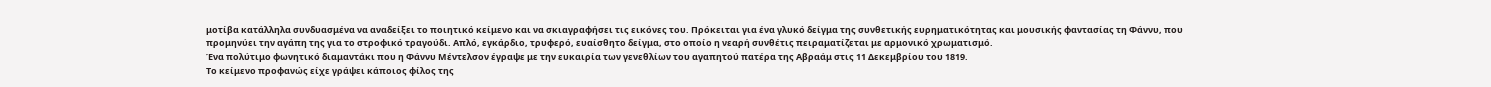μοτίβα κατάλληλα συνδυασμένα να αναδείξει το ποιητικό κείμενο και να σκιαγραφήσει τις εικόνες του. Πρόκειται για ένα γλυκό δείγμα της συνθετικής ευρηματικότητας και μουσικής φαντασίας τη Φάννυ, που προμηνύει την αγάπη της για το στροφικό τραγούδι. Απλό, εγκάρδιο, τρυφερό, ευαίσθητο δείγμα, στο οποίο η νεαρή συνθέτις πειραματίζεται με αρμονικό χρωματισμό.
Ένα πολύτιμο φωνητικό διαμαντάκι που η Φάννυ Μέντελσον έγραψε με την ευκαιρία των γενεθλίων του αγαπητού πατέρα της Aβραάμ στις 11 Δεκεμβρίου του 1819.
Το κείμενο προφανώς είχε γράψει κάποιος φίλος της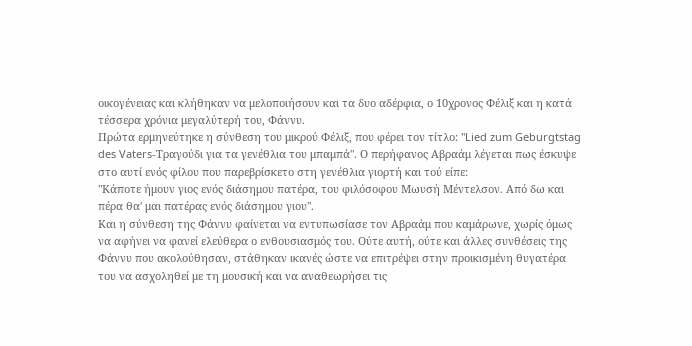οικογένειας και κλήθηκαν να μελοποιήσουν και τα δυο αδέρφια, ο 10χρονος Φέλιξ και η κατά τέσσερα χρόνια μεγαλύτερή του, Φάννυ.
Πρώτα ερμηνεύτηκε η σύνθεση του μικρού Φέλιξ, που φέρει τον τίτλο: "Lied zum Geburgtstag des Vaters-Τραγούδι για τα γενέθλια του μπαμπά". Ο περήφανος Αβραάμ λέγεται πως έσκυψε στο αυτί ενός φίλου που παρεβρίσκετο στη γενέθλια γιορτή και τού είπε:
"Κάποτε ήμουν γιος ενός διάσημου πατέρα, του φιλόσοφου Μωυσή Μέντελσον. Από δω και πέρα θα' μαι πατέρας ενός διάσημου γιου".
Και η σύνθεση της Φάννυ φαίνεται να εντυπωσίασε τον Αβραάμ που καμάρωνε, χωρίς όμως να αφήνει να φανεί ελεύθερα ο ενθουσιασμός του. Ούτε αυτή, ούτε και άλλες συνθέσεις της Φάννυ που ακολούθησαν, στάθηκαν ικανές ώστε να επιτρέψει στην προικισμένη θυγατέρα του να ασχοληθεί με τη μουσική και να αναθεωρήσει τις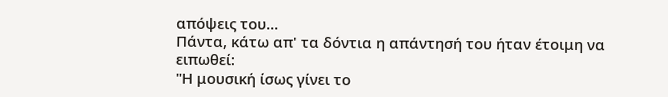απόψεις του...
Πάντα, κάτω απ' τα δόντια η απάντησή του ήταν έτοιμη να ειπωθεί:
"Η μουσική ίσως γίνει το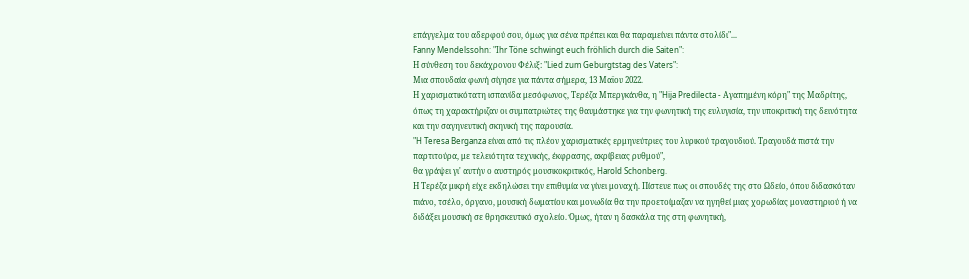επάγγελμα του αδερφού σου, όμως για σένα πρέπει και θα παραμείνει πάντα στολίδι"...
Fanny Mendelssohn: "Ihr Töne schwingt euch fröhlich durch die Saiten":
Η σύνθεση του δεκάχρονου Φέλιξ: "Lied zum Geburgtstag des Vaters":
Μια σπουδαία φωνή σίγησε για πάντα σήμερα, 13 Μαϊου 2022.
Η χαρισματικότατη ισπανίδα μεσόφωνος, Τερέζα Μπεργκάνθα, η "Hija Predilecta - Αγαπημένη κόρη" της Μαδρίτης, όπως τη χαρακτήριζαν οι συμπατριώτες της θαυμάστηκε για την φωνητική της ευλυγισία, την υποκριτική της δεινότητα και την σαγηνευτική σκηνική της παρουσία.
"H Teresa Berganza είναι από τις πλέον χαρισματικές ερμηνεύτριες του λυρικού τραγουδιού. Τραγουδά πιστά την παρτιτούρα, με τελειότητα τεχνικής, έκφρασης, ακρίβειας ρυθμού",
θα γράψει γι' αυτήν ο αυστηρός μουσικοκριτικός, Harold Schonberg.
Η Τερέζα μικρή είχε εκδηλώσει την επιθυμία να γίνει μοναχή. Πίστευε πως οι σπουδές της στο Ωδείο, όπου διδασκόταν πιάνο, τσέλο, όργανο, μουσική δωματίου και μονωδία θα την προετοίμαζαν να ηγηθεί μιας χορωδίας μοναστηριού ή να διδάξει μουσική σε θρησκευτικό σχολείο. Όμως, ήταν η δασκάλα της στη φωνητική,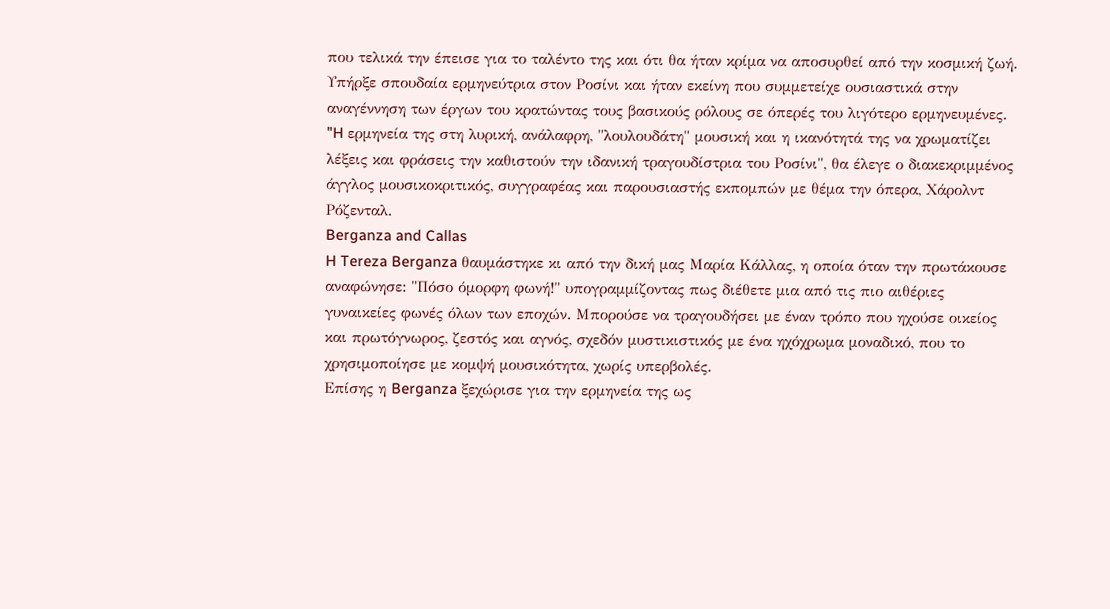που τελικά την έπεισε για το ταλέντο της και ότι θα ήταν κρίμα να αποσυρθεί από την κοσμική ζωή.
Υπήρξε σπουδαία ερμηνεύτρια στον Ροσίνι και ήταν εκείνη που συμμετείχε ουσιαστικά στην αναγέννηση των έργων του κρατώντας τους βασικούς ρόλους σε όπερές του λιγότερο ερμηνευμένες.
"H ερμηνεία της στη λυρική, ανάλαφρη, "λουλουδάτη" μουσική και η ικανότητά της να χρωματίζει λέξεις και φράσεις την καθιστούν την ιδανική τραγουδίστρια του Ροσίνι", θα έλεγε ο διακεκριμμένος άγγλος μουσικοκριτικός, συγγραφέας και παρουσιαστής εκπομπών με θέμα την όπερα, Χάρολντ Ρόζενταλ.
Berganza and Callas
H Tereza Berganza θαυμάστηκε κι από την δική μας Μαρία Κάλλας, η οποία όταν την πρωτάκουσε αναφώνησε: "Πόσο όμορφη φωνή!" υπογραμμίζοντας πως διέθετε μια από τις πιο αιθέριες γυναικείες φωνές όλων των εποχών. Μπορούσε να τραγουδήσει με έναν τρόπο που ηχούσε οικείος και πρωτόγνωρος, ζεστός και αγνός, σχεδόν μυστικιστικός με ένα ηχόχρωμα μοναδικό, που το χρησιμοποίησε με κομψή μουσικότητα, χωρίς υπερβολές.
Επίσης η Berganza ξεχώρισε για την ερμηνεία της ως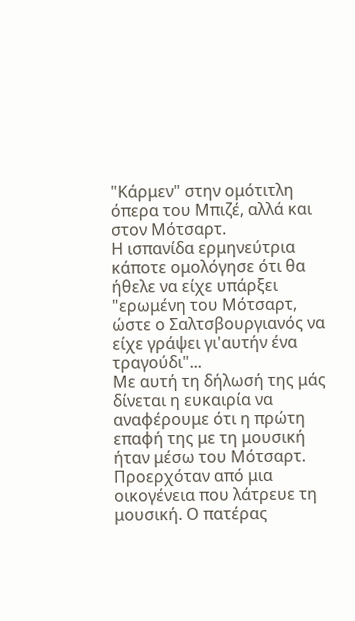"Κάρμεν" στην ομότιτλη όπερα του Μπιζέ, αλλά και στον Μότσαρτ.
Η ισπανίδα ερμηνεύτρια κάποτε ομολόγησε ότι θα ήθελε να είχε υπάρξει "ερωμένη του Μότσαρτ, ώστε ο Σαλτσβουργιανός να είχε γράψει γι'αυτήν ένα τραγούδι"...
Με αυτή τη δήλωσή της μάς δίνεται η ευκαιρία να αναφέρουμε ότι η πρώτη επαφή της με τη μουσική ήταν μέσω του Μότσαρτ. Προερχόταν από μια οικογένεια που λάτρευε τη μουσική. Ο πατέρας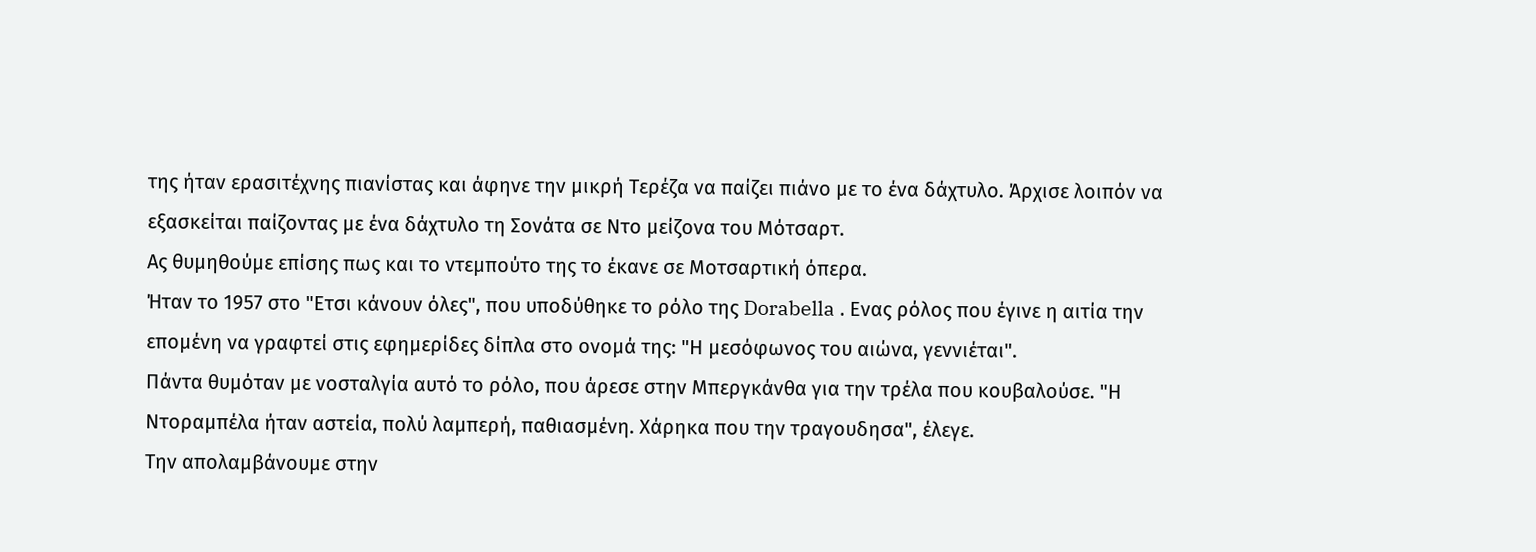της ήταν ερασιτέχνης πιανίστας και άφηνε την μικρή Τερέζα να παίζει πιάνο με το ένα δάχτυλο. Άρχισε λοιπόν να εξασκείται παίζοντας με ένα δάχτυλο τη Σονάτα σε Ντο μείζονα του Μότσαρτ.
Ας θυμηθούμε επίσης πως και το ντεμπούτο της το έκανε σε Μοτσαρτική όπερα.
Ήταν το 1957 στο "Ετσι κάνουν όλες", που υποδύθηκε το ρόλο της Dorabella . Ενας ρόλος που έγινε η αιτία την επομένη να γραφτεί στις εφημερίδες δίπλα στο ονομά της: "Η μεσόφωνος του αιώνα, γεννιέται".
Πάντα θυμόταν με νοσταλγία αυτό το ρόλο, που άρεσε στην Μπεργκάνθα για την τρέλα που κουβαλούσε. "Η Ντοραμπέλα ήταν αστεία, πολύ λαμπερή, παθιασμένη. Χάρηκα που την τραγουδησα", έλεγε.
Tην απολαμβάνουμε στην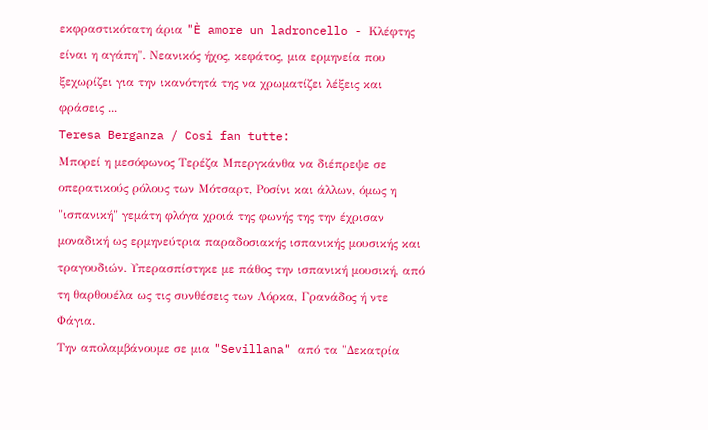εκφραστικότατη άρια "È amore un ladroncello - Κλέφτης είναι η αγάπη". Νεανικός ήχος, κεφάτος, μια ερμηνεία που ξεχωρίζει για την ικανότητά της να χρωματίζει λέξεις και φράσεις ...
Teresa Berganza / Cosi fan tutte:
Μπορεί η μεσόφωνος Τερέζα Μπεργκάνθα να διέπρεψε σε οπερατικούς ρόλους των Μότσαρτ, Ροσίνι και άλλων, όμως η "ισπανική" γεμάτη φλόγα χροιά της φωνής της την έχρισαν μοναδική ως ερμηνεύτρια παραδοσιακής ισπανικής μουσικής και τραγουδιών. Υπερασπίστηκε με πάθος την ισπανική μουσική, από τη θαρθουέλα ως τις συνθέσεις των Λόρκα, Γρανάδος ή ντε Φάγια.
Την απολαμβάνουμε σε μια "Sevillana" από τα "Δεκατρία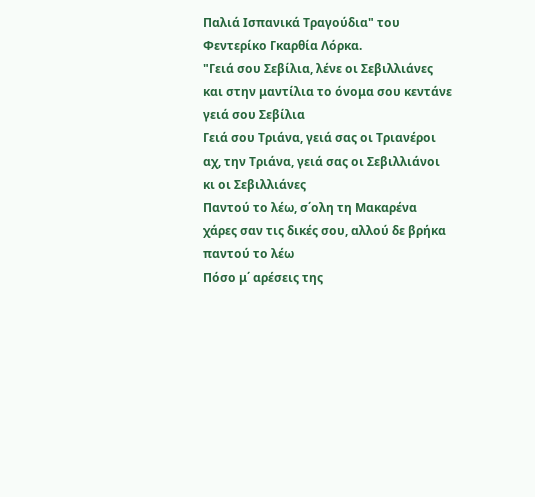Παλιά Ισπανικά Τραγούδια" του Φεντερίκο Γκαρθία Λόρκα.
"Γειά σου Σεβίλια, λένε οι Σεβιλλιάνες
και στην μαντίλια το όνομα σου κεντάνε
γειά σου Σεβίλια
Γειά σου Τριάνα, γειά σας οι Τριανέροι
αχ, την Τριάνα, γειά σας οι Σεβιλλιάνοι
κι οι Σεβιλλιάνες
Παντού το λέω, σ΄ολη τη Μακαρένα
χάρες σαν τις δικές σου, αλλού δε βρήκα
παντού το λέω
Πόσο μ΄ αρέσεις της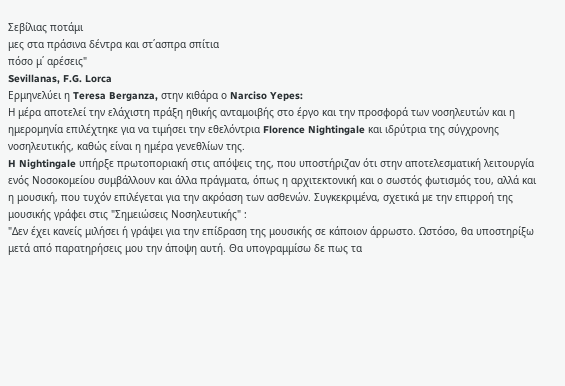Σεβίλιας ποτάμι
μες στα πράσινα δέντρα και στ΄ασπρα σπίτια
πόσο μ΄ αρέσεις"
Sevillanas, F.G. Lorca
Ερμηνελύει η Teresa Berganza, στην κιθάρα ο Narciso Yepes:
Η μέρα αποτελεί την ελάχιστη πράξη ηθικής ανταμοιβής στο έργο και την προσφορά των νοσηλευτών και η ημερομηνία επιλέχτηκε για να τιμήσει την εθελόντρια Florence Nightingale και ιδρύτρια της σύγχρονης νοσηλευτικής, καθώς είναι η ημέρα γενεθλίων της.
H Nightingale υπήρξε πρωτοποριακή στις απόψεις της, που υποστήριζαν ότι στην αποτελεσματική λειτουργία ενός Νοσοκομείου συμβάλλουν και άλλα πράγματα, όπως η αρχιτεκτονική και ο σωστός φωτισμός του, αλλά και η μουσική, που τυχόν επιλέγεται για την ακρόαση των ασθενών. Συγκεκριμένα, σχετικά με την επιρροή της μουσικής γράφει στις "Σημειώσεις Νοσηλευτικής" :
"Δεν έχει κανείς μιλήσει ή γράψει για την επίδραση της μουσικής σε κάποιον άρρωστο. Ωστόσο, θα υποστηρίξω μετά από παρατηρήσεις μου την άποψη αυτή. Θα υπογραμμίσω δε πως τα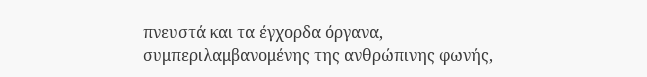πνευστά και τα έγχορδα όργανα, συμπεριλαμβανομένης της ανθρώπινης φωνής,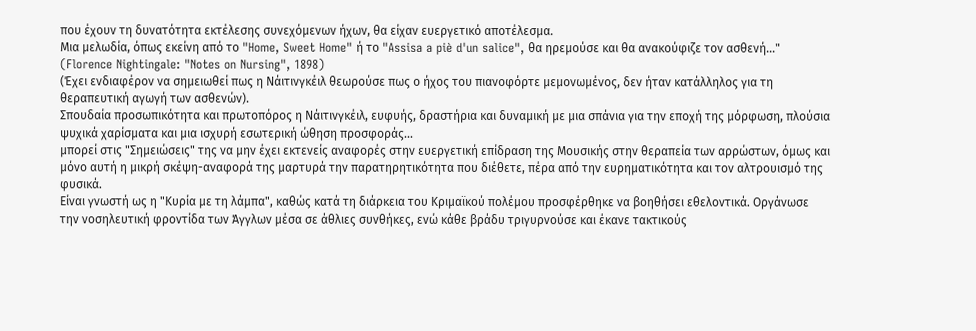που έχουν τη δυνατότητα εκτέλεσης συνεχόμενων ήχων, θα είχαν ευεργετικό αποτέλεσμα.
Μια μελωδία, όπως εκείνη από το "Home, Sweet Home" ή το "Assisa a piè d'un salice", θα ηρεμούσε και θα ανακούφιζε τον ασθενή..."
(Florence Nightingale: "Notes on Nursing", 1898)
(Έχει ενδιαφέρον να σημειωθεί πως η Νάιτινγκέιλ θεωρούσε πως ο ήχος του πιανοφόρτε μεμονωμένος, δεν ήταν κατάλληλος για τη θεραπευτική αγωγή των ασθενών).
Σπουδαία προσωπικότητα και πρωτοπόρος η Νάιτινγκέιλ, ευφυής, δραστήρια και δυναμική με μια σπάνια για την εποχή της μόρφωση, πλούσια ψυχικά χαρίσματα και μια ισχυρή εσωτερική ώθηση προσφοράς...
μπορεί στις "Σημειώσεις" της να μην έχει εκτενείς αναφορές στην ευεργετική επίδραση της Μουσικής στην θεραπεία των αρρώστων, όμως και μόνο αυτή η μικρή σκέψη-αναφορά της μαρτυρά την παρατηρητικότητα που διέθετε, πέρα από την ευρηματικότητα και τον αλτρουισμό της φυσικά.
Είναι γνωστή ως η "Κυρία με τη λάμπα", καθώς κατά τη διάρκεια του Κριμαϊκού πολέμου προσφέρθηκε να βοηθήσει εθελοντικά. Οργάνωσε την νοσηλευτική φροντίδα των Άγγλων μέσα σε άθλιες συνθήκες, ενώ κάθε βράδυ τριγυρνούσε και έκανε τακτικούς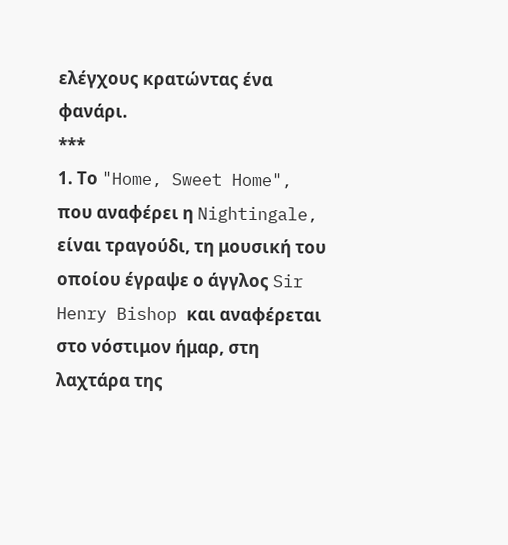ελέγχους κρατώντας ένα φανάρι.
***
1. Το "Home, Sweet Home", που αναφέρει η Nightingale, είναι τραγούδι, τη μουσική του οποίου έγραψε ο άγγλος Sir Henry Bishop και αναφέρεται στο νόστιμον ήμαρ, στη λαχτάρα της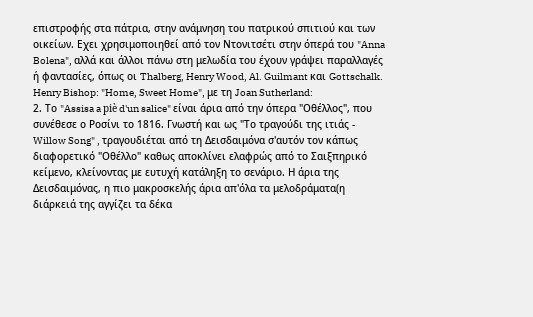επιστροφής στα πάτρια, στην ανάμνηση του πατρικού σπιτιού και των οικείων. Εχει χρησιμοποιηθεί από τον Ντονιτσέτι στην όπερά του "Anna Bolena", αλλά και άλλοι πάνω στη μελωδία του έχουν γράψει παραλλαγές ή φαντασίες, όπως οι Thalberg, Henry Wood, Al. Guilmant και Gottschalk.
Henry Bishop: "Home, Sweet Home", με τη Joan Sutherland:
2. Το "Assisa a piè d'un salice" είναι άρια από την όπερα "Οθέλλος", που συνέθεσε ο Ροσίνι το 1816. Γνωστή και ως "Το τραγούδι της ιτιάς - Willow Song" , τραγουδιέται από τη Δεισδαιμόνα σ'αυτόν τον κάπως διαφορετικό "Οθέλλο" καθως αποκλίνει ελαφρώς από το Σαιξπηρικό κείμενο, κλείνοντας με ευτυχή κατάληξη το σενάριο. Η άρια της Δεισδαιμόνας, η πιο μακροσκελής άρια απ'όλα τα μελοδράματα(η διάρκειά της αγγίζει τα δέκα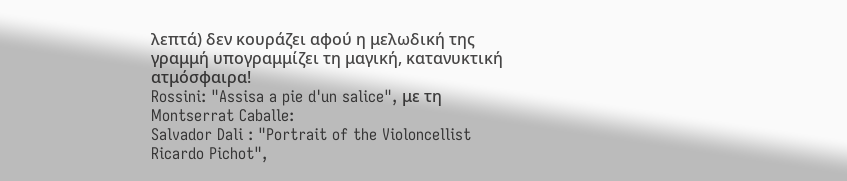λεπτά) δεν κουράζει αφού η μελωδική της γραμμή υπογραμμίζει τη μαγική, κατανυκτική ατμόσφαιρα!
Rossini: "Assisa a pie d'un salice", με τη Montserrat Caballe:
Salvador Dali : "Portrait of the Violoncellist Ricardo Pichot",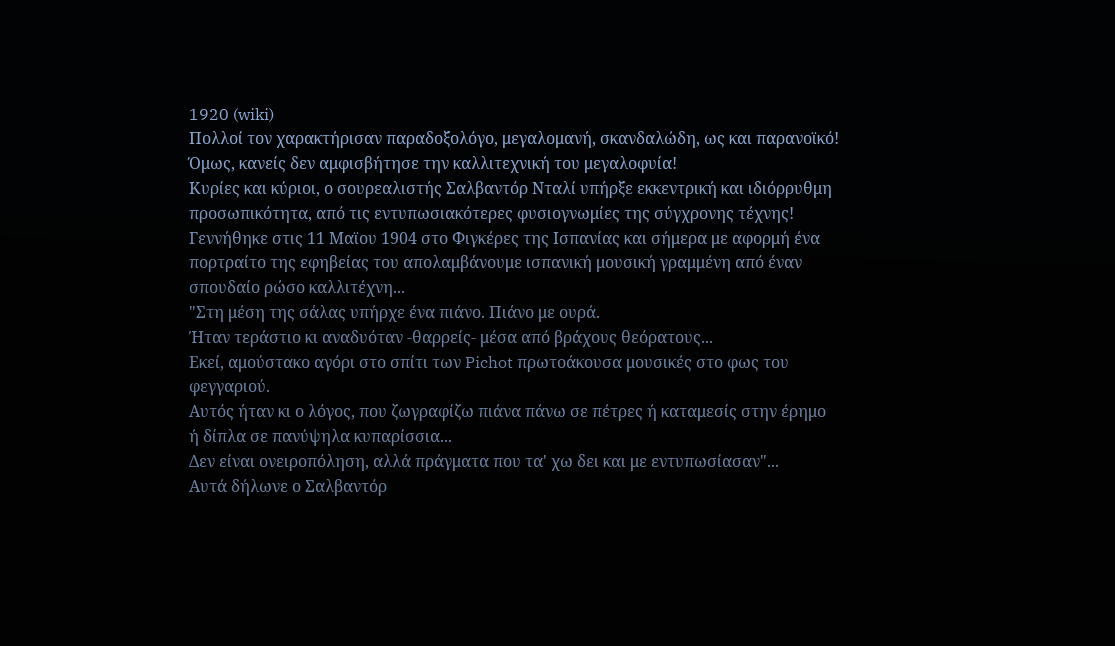1920 (wiki)
Πολλοί τον χαρακτήρισαν παραδοξολόγο, μεγαλομανή, σκανδαλώδη, ως και παρανοϊκό!
Όμως, κανείς δεν αμφισβήτησε την καλλιτεχνική του μεγαλοφυία!
Κυρίες και κύριοι, ο σουρεαλιστής Σαλβαντόρ Νταλί υπήρξε εκκεντρική και ιδιόρρυθμη προσωπικότητα, από τις εντυπωσιακότερες φυσιογνωμίες της σύγχρονης τέχνης!
Γεννήθηκε στις 11 Μαϊου 1904 στο Φιγκέρες της Ισπανίας και σήμερα με αφορμή ένα πορτραίτο της εφηβείας του απολαμβάνουμε ισπανική μουσική γραμμένη από έναν σπουδαίο ρώσο καλλιτέχνη...
"Στη μέση της σάλας υπήρχε ένα πιάνο. Πιάνο με ουρά.
Ήταν τεράστιο κι αναδυόταν -θαρρείς- μέσα από βράχους θεόρατους...
Εκεί, αμούστακο αγόρι στο σπίτι των Pichot πρωτοάκουσα μουσικές στο φως του φεγγαριού.
Αυτός ήταν κι ο λόγος, που ζωγραφίζω πιάνα πάνω σε πέτρες ή καταμεσίς στην έρημο
ή δίπλα σε πανύψηλα κυπαρίσσια...
Δεν είναι ονειροπόληση, αλλά πράγματα που τα' χω δει και με εντυπωσίασαν"...
Αυτά δήλωνε ο Σαλβαντόρ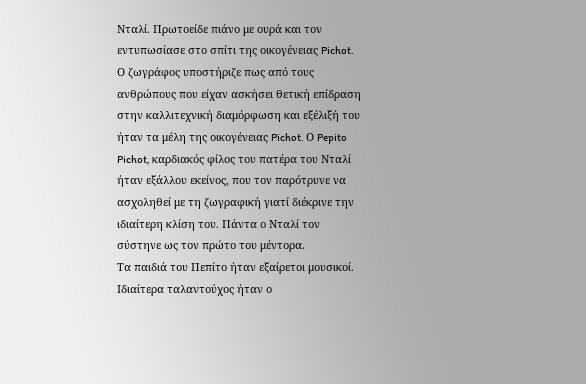Νταλί. Πρωτοείδε πιάνο με ουρά και τον εντυπωσίασε στο σπίτι της οικογένειας Pichot.
Ο ζωγράφος υποστήριζε πως από τους ανθρώπους που είχαν ασκήσει θετική επίδραση στην καλλιτεχνική διαμόρφωση και εξέλιξή του ήταν τα μέλη της οικογένειας Pichot. Ο Pepito Pichot, καρδιακός φίλος του πατέρα του Νταλί ήταν εξάλλου εκείνος, που τον παρότρυνε να ασχοληθεί με τη ζωγραφική γιατί διέκρινε την ιδιαίτερη κλίση του. Πάντα ο Νταλί τον σύστηνε ως τον πρώτο του μέντορα.
Τα παιδιά του Πεπίτο ήταν εξαίρετοι μουσικοί. Ιδιαίτερα ταλαντούχος ήταν ο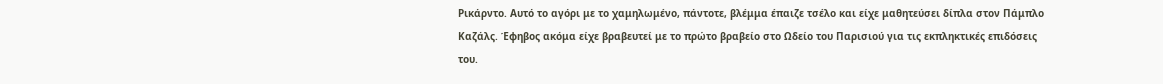Ρικάρντο. Αυτό το αγόρι με το χαμηλωμένο, πάντοτε, βλέμμα έπαιζε τσέλο και είχε μαθητεύσει δίπλα στον Πάμπλο Καζάλς. Έφηβος ακόμα είχε βραβευτεί με το πρώτο βραβείο στο Ωδείο του Παρισιού για τις εκπληκτικές επιδόσεις του.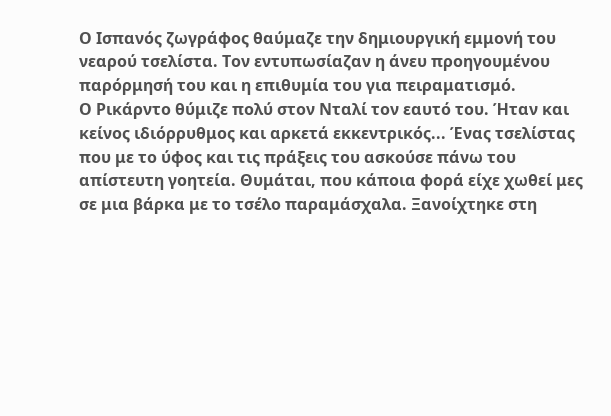Ο Ισπανός ζωγράφος θαύμαζε την δημιουργική εμμονή του νεαρού τσελίστα. Τον εντυπωσίαζαν η άνευ προηγουμένου παρόρμησή του και η επιθυμία του για πειραματισμό.
Ο Ρικάρντο θύμιζε πολύ στον Νταλί τον εαυτό του. Ήταν και κείνος ιδιόρρυθμος και αρκετά εκκεντρικός... Ένας τσελίστας που με το ύφος και τις πράξεις του ασκούσε πάνω του απίστευτη γοητεία. Θυμάται, που κάποια φορά είχε χωθεί μες σε μια βάρκα με το τσέλο παραμάσχαλα. Ξανοίχτηκε στη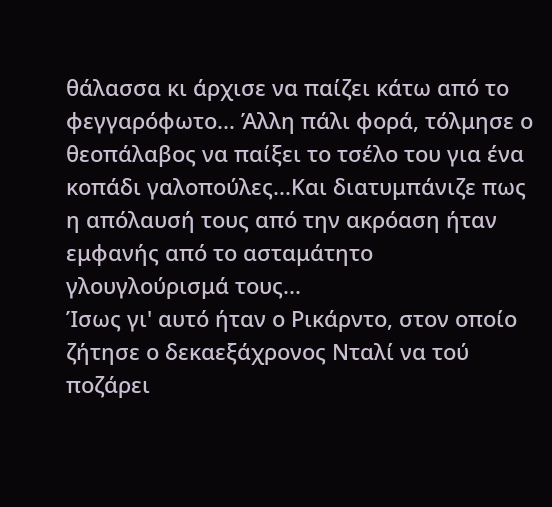θάλασσα κι άρχισε να παίζει κάτω από το φεγγαρόφωτο... Άλλη πάλι φορά, τόλμησε ο θεοπάλαβος να παίξει το τσέλο του για ένα κοπάδι γαλοπούλες...Και διατυμπάνιζε πως η απόλαυσή τους από την ακρόαση ήταν εμφανής από το ασταμάτητο γλουγλούρισμά τους...
Ίσως γι' αυτό ήταν ο Ρικάρντο, στον οποίο ζήτησε ο δεκαεξάχρονος Νταλί να τού ποζάρει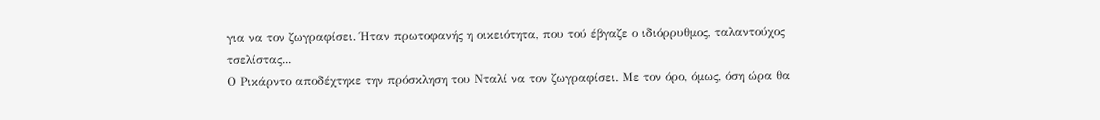για να τον ζωγραφίσει. Ήταν πρωτοφανής η οικειότητα, που τού έβγαζε ο ιδιόρρυθμος, ταλαντούχος τσελίστας...
Ο Ρικάρντο αποδέχτηκε την πρόσκληση του Νταλί να τον ζωγραφίσει. Με τον όρο, όμως, όση ώρα θα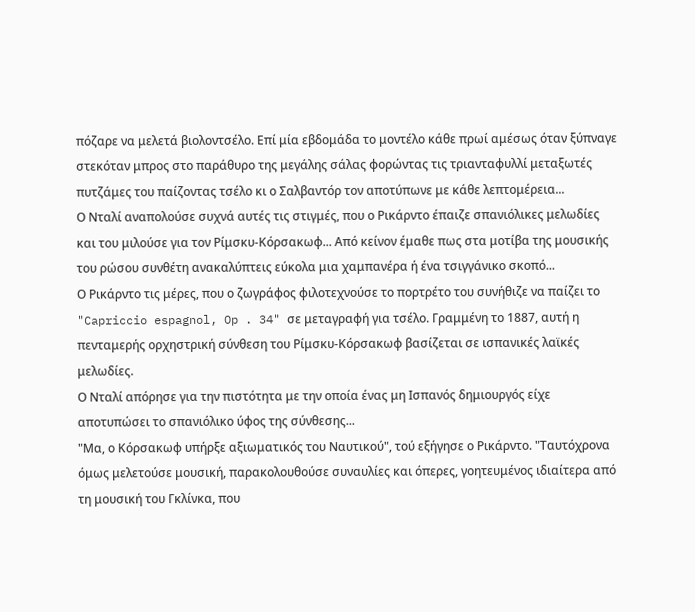πόζαρε να μελετά βιολοντσέλο. Επί μία εβδομάδα το μοντέλο κάθε πρωί αμέσως όταν ξύπναγε στεκόταν μπρος στο παράθυρο της μεγάλης σάλας φορώντας τις τριανταφυλλί μεταξωτές πυτζάμες του παίζοντας τσέλο κι ο Σαλβαντόρ τον αποτύπωνε με κάθε λεπτομέρεια...
Ο Νταλί αναπολούσε συχνά αυτές τις στιγμές, που ο Ρικάρντο έπαιζε σπανιόλικες μελωδίες και του μιλούσε για τον Ρίμσκυ-Κόρσακωφ... Από κείνον έμαθε πως στα μοτίβα της μουσικής του ρώσου συνθέτη ανακαλύπτεις εύκολα μια χαμπανέρα ή ένα τσιγγάνικο σκοπό...
Ο Ρικάρντο τις μέρες, που ο ζωγράφος φιλοτεχνούσε το πορτρέτο του συνήθιζε να παίζει το "Capriccio espagnol, Op . 34" σε μεταγραφή για τσέλο. Γραμμένη το 1887, αυτή η πενταμερής ορχηστρική σύνθεση του Ρίμσκυ-Κόρσακωφ βασίζεται σε ισπανικές λαϊκές μελωδίες.
Ο Νταλί απόρησε για την πιστότητα με την οποία ένας μη Ισπανός δημιουργός είχε αποτυπώσει το σπανιόλικο ύφος της σύνθεσης...
"Μα, ο Κόρσακωφ υπήρξε αξιωματικός του Ναυτικού", τού εξήγησε ο Ρικάρντο. "Ταυτόχρονα όμως μελετούσε μουσική, παρακολουθούσε συναυλίες και όπερες, γοητευμένος ιδιαίτερα από τη μουσική του Γκλίνκα, που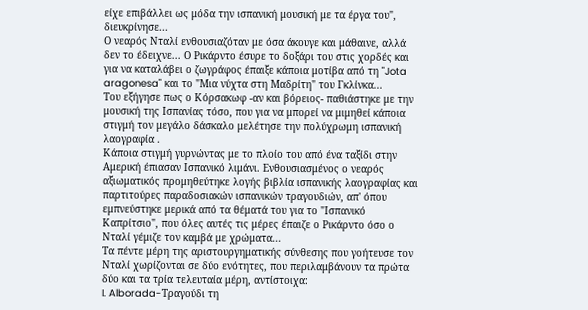είχε επιβάλλει ως μόδα την ισπανική μουσική με τα έργα του", διευκρίνησε...
Ο νεαρός Νταλί ενθουσιαζόταν με όσα άκουγε και μάθαινε, αλλά δεν το έδειχνε... Ο Ρικάρντο έσυρε το δοξάρι του στις χορδές και για να καταλάβει ο ζωγράφος έπαιξε κάποια μοτίβα από τη "Jota aragonesa" και το "Μια νύχτα στη Μαδρίτη" του Γκλίνκα...
Του εξήγησε πως ο Κόρσακωφ -αν και βόρειος- παθιάστηκε με την μουσική της Ισπανίας τόσο, που για να μπορεί να μιμηθεί κάποια στιγμή τον μεγάλο δάσκαλο μελέτησε την πολύχρωμη ισπανική λαογραφία .
Κάποια στιγμή γυρνώντας με το πλοίο του από ένα ταξίδι στην Αμερική έπιασαν Ισπανικό λιμάνι. Ενθουσιασμένος ο νεαρός αξιωματικός προμηθεύτηκε λογής βιβλία ισπανικής λαογραφίας και παρτιτούρες παραδοσιακών ισπανικών τραγουδιών, απ' όπου εμπνεύστηκε μερικά από τα θέματά του για το "Ισπανικό Καπρίτσιο", που όλες αυτές τις μέρες έπαιζε ο Ρικάρντο όσο ο Νταλί γέμιζε τον καμβά με χρώματα...
Τα πέντε μέρη της αριστουργηματικής σύνθεσης που γοήτευσε τον Νταλί χωρίζονται σε δύο ενότητες, που περιλαμβάνουν τα πρώτα δύο και τα τρία τελευταία μέρη, αντίστοιχα:
I. Alborada-Τραγούδι τη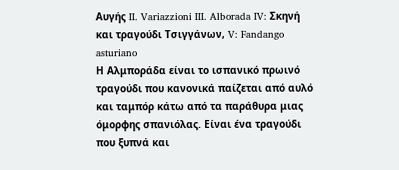Αυγής II. Variazzioni III. Alborada IV: Σκηνή και τραγούδι Τσιγγάνων, V: Fandango asturiano
Η Αλμποράδα είναι το ισπανικό πρωινό τραγούδι που κανονικά παίζεται από αυλό και ταμπόρ κάτω από τα παράθυρα μιας όμορφης σπανιόλας. Είναι ένα τραγούδι που ξυπνά και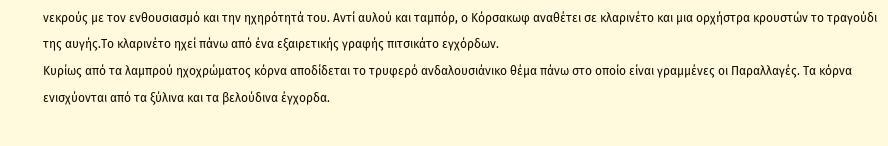νεκρούς με τον ενθουσιασμό και την ηχηρότητά του. Αντί αυλού και ταμπόρ, ο Κόρσακωφ αναθέτει σε κλαρινέτο και μια ορχήστρα κρουστών το τραγούδι της αυγής.Το κλαρινέτο ηχεί πάνω από ένα εξαιρετικής γραφής πιτσικάτο εγχόρδων.
Κυρίως από τα λαμπρού ηχοχρώματος κόρνα αποδίδεται το τρυφερό ανδαλουσιάνικο θέμα πάνω στο οποίο είναι γραμμένες οι Παραλλαγές. Τα κόρνα ενισχύονται από τα ξύλινα και τα βελούδινα έγχορδα.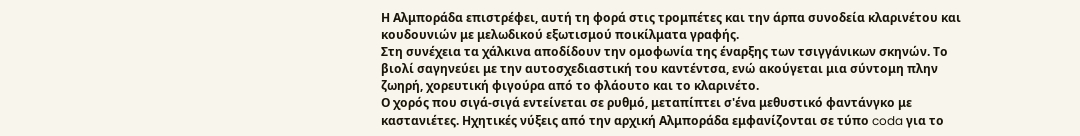Η Αλμποράδα επιστρέφει, αυτή τη φορά στις τρομπέτες και την άρπα συνοδεία κλαρινέτου και κουδουνιών με μελωδικού εξωτισμού ποικίλματα γραφής.
Στη συνέχεια τα χάλκινα αποδίδουν την ομοφωνία της έναρξης των τσιγγάνικων σκηνών. Το βιολί σαγηνεύει με την αυτοσχεδιαστική του καντέντσα, ενώ ακούγεται μια σύντομη πλην ζωηρή, χορευτική φιγούρα από το φλάουτο και το κλαρινέτο.
Ο χορός που σιγά-σιγά εντείνεται σε ρυθμό, μεταπίπτει σ'ένα μεθυστικό φαντάνγκο με καστανιέτες. Ηχητικές νύξεις από την αρχική Αλμποράδα εμφανίζονται σε τύπο coda για το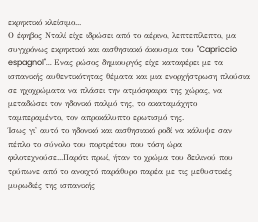εκρηκτικό κλείσιμο...
Ο έφηβος Νταλί είχε ιδρώσει από το αέρινο, λεπτεπίλεπτο, μα συγχρόνως εκρηκτικό και αισθησιακό άκουσμα του "Capriccio espagnol"... Ενας ρώσος δημιουργός είχε καταφέρει με τα ισπανικής αυθεντικότητας θέματα και μια ενορχήστρωση πλούσια σε ηχοχρώματα να πλάσει την ατμόσφαιρα της χώρας, να μεταδώσει τον ηδονικό παλμό της, το ακαταμάχητο ταμπεραμέντο, τον απροκάλυπτο ερωτισμό της.
Ίσως γι' αυτό το ηδονικό και αισθησιακό ροδί να κάλυψε σαν πέπλο το σύνολο του πορτρέτου που τόση ώρα φιλοτεχνούσε...Παρότι πρωί, ήταν το χρώμα του δειλινού που τρύπωνε από το ανοιχτό παράθυρο παρέα με τις μεθυστικές μυρωδιές της ισπανικής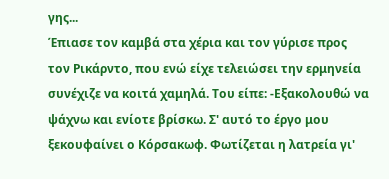γης...
Έπιασε τον καμβά στα χέρια και τον γύρισε προς τον Ρικάρντο, που ενώ είχε τελειώσει την ερμηνεία συνέχιζε να κοιτά χαμηλά. Του είπε: -Εξακολουθώ να ψάχνω και ενίοτε βρίσκω. Σ' αυτό το έργο μου ξεκουφαίνει ο Κόρσακωφ. Φωτίζεται η λατρεία γι'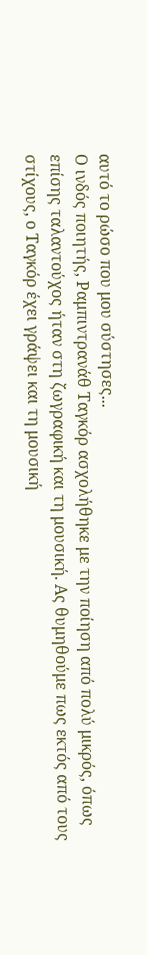αυτό το ρώσο που μου σύστησες...
Ο ινδός ποιητής, Ραμπιντρανάθ Ταγκόρ ασχολήθηκε με την ποίηση από πολύ μικρός, όπως επίσης ταλαντούχος ήταν στη ζωγραφική και τη μουσική. Ας θυμηθούμε πως εκτός από τους στίχους, ο Ταγκόρ έχει γράψει και τη μουσική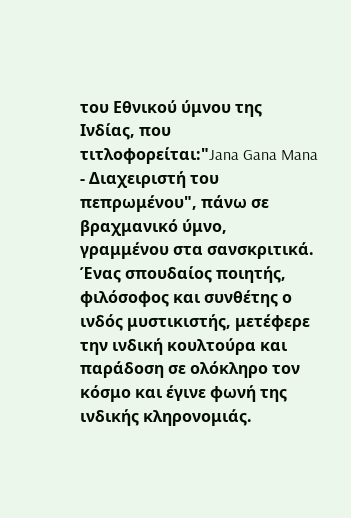του Εθνικού ύμνου της Ινδίας, που τιτλοφορείται:"Jana Gana Mana - Διαχειριστή του πεπρωμένου", πάνω σε βραχμανικό ύμνο, γραμμένου στα σανσκριτικά.
Ένας σπουδαίος ποιητής, φιλόσοφος και συνθέτης ο ινδός μυστικιστής, μετέφερε την ινδική κουλτούρα και παράδοση σε ολόκληρο τον κόσμο και έγινε φωνή της ινδικής κληρονομιάς.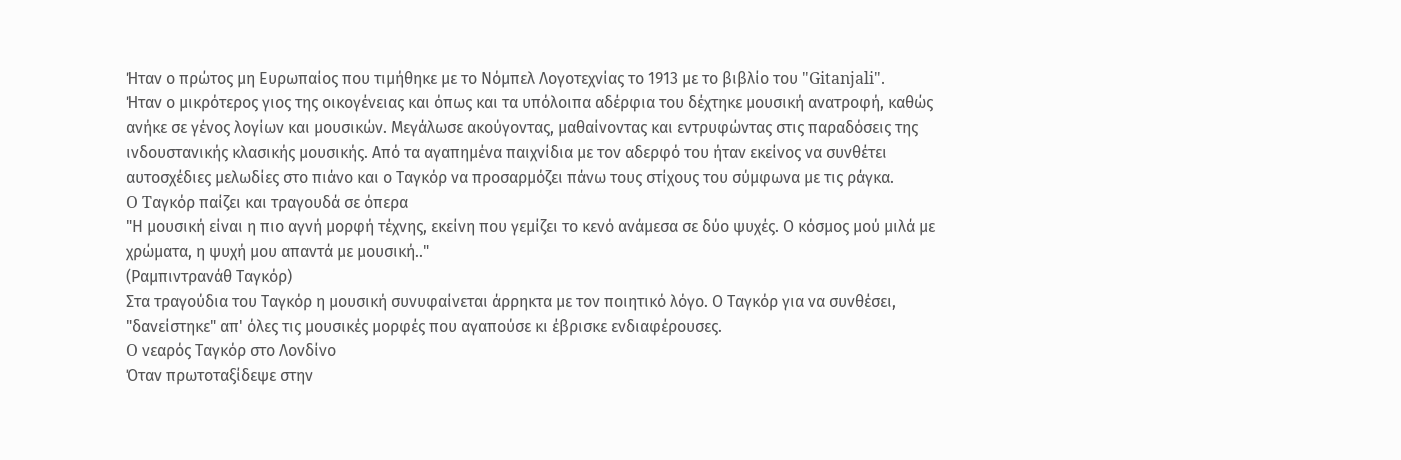Ήταν ο πρώτος μη Ευρωπαίος που τιμήθηκε με το Νόμπελ Λογοτεχνίας το 1913 με το βιβλίο του "Gitanjali".
Ήταν ο μικρότερος γιος της οικογένειας και όπως και τα υπόλοιπα αδέρφια του δέχτηκε μουσική ανατροφή, καθώς ανήκε σε γένος λογίων και μουσικών. Μεγάλωσε ακούγοντας, μαθαίνοντας και εντρυφώντας στις παραδόσεις της ινδουστανικής κλασικής μουσικής. Από τα αγαπημένα παιχνίδια με τον αδερφό του ήταν εκείνος να συνθέτει αυτοσχέδιες μελωδίες στο πιάνο και ο Ταγκόρ να προσαρμόζει πάνω τους στίχους του σύμφωνα με τις ράγκα.
O Tαγκόρ παίζει και τραγουδά σε όπερα
"Η μουσική είναι η πιο αγνή μορφή τέχνης, εκείνη που γεμίζει το κενό ανάμεσα σε δύο ψυχές. Ο κόσμος μού μιλά με χρώματα, η ψυχή μου απαντά με μουσική.."
(Ραμπιντρανάθ Ταγκόρ)
Στα τραγούδια του Ταγκόρ η μουσική συνυφαίνεται άρρηκτα με τον ποιητικό λόγο. Ο Ταγκόρ για να συνθέσει, "δανείστηκε" απ' όλες τις μουσικές μορφές που αγαπούσε κι έβρισκε ενδιαφέρουσες.
O νεαρός Ταγκόρ στο Λονδίνο
Όταν πρωτοταξίδεψε στην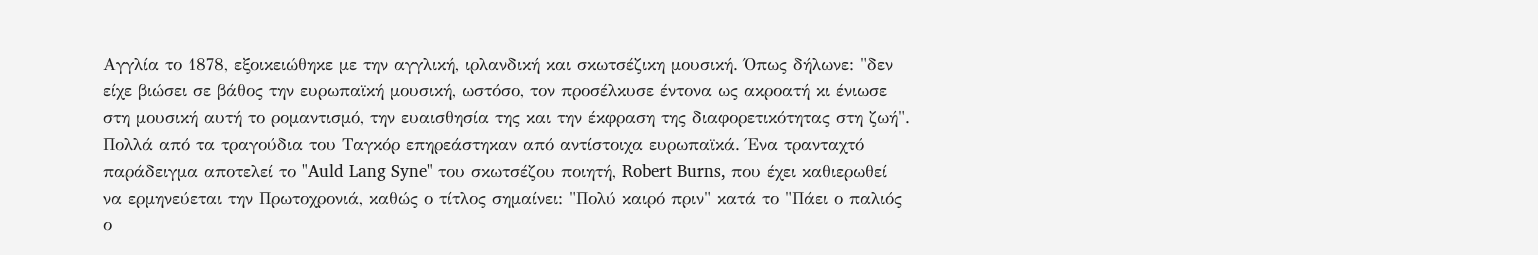Αγγλία το 1878, εξοικειώθηκε με την αγγλική, ιρλανδική και σκωτσέζικη μουσική. Όπως δήλωνε: "δεν είχε βιώσει σε βάθος την ευρωπαϊκή μουσική, ωστόσο, τον προσέλκυσε έντονα ως ακροατή κι ένιωσε στη μουσική αυτή το ρομαντισμό, την ευαισθησία της και την έκφραση της διαφορετικότητας στη ζωή".
Πολλά από τα τραγούδια του Ταγκόρ επηρεάστηκαν από αντίστοιχα ευρωπαϊκά. Ένα τρανταχτό παράδειγμα αποτελεί το "Auld Lang Syne" του σκωτσέζου ποιητή, Robert Burns, που έχει καθιερωθεί να ερμηνεύεται την Πρωτοχρονιά, καθώς ο τίτλος σημαίνει: "Πολύ καιρό πριν" κατά το "Πάει ο παλιός ο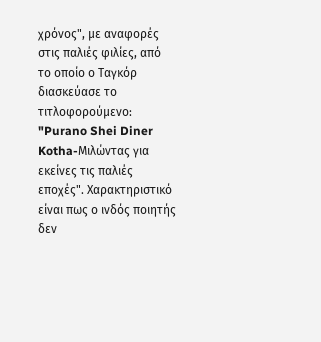χρόνος", με αναφορές στις παλιές φιλίες, από το οποίο ο Tαγκόρ διασκεύασε το τιτλοφορούμενο: "Purano Shei Diner Kotha-Μιλώντας για εκείνες τις παλιές εποχές". Χαρακτηριστικό είναι πως ο ινδός ποιητής δεν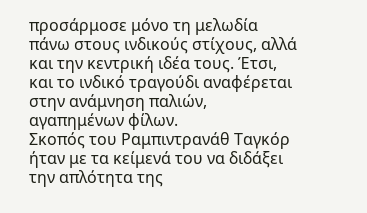προσάρμοσε μόνο τη μελωδία πάνω στους ινδικούς στίχους, αλλά και την κεντρική ιδέα τους. Έτσι, και το ινδικό τραγούδι αναφέρεται στην ανάμνηση παλιών, αγαπημένων φίλων.
Σκοπός του Ραμπιντρανάθ Ταγκόρ ήταν με τα κείμενά του να διδάξει την απλότητα της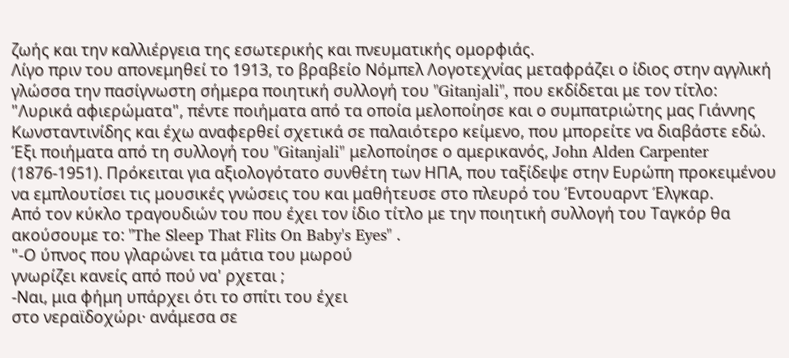ζωής και την καλλιέργεια της εσωτερικής και πνευματικής ομορφιάς.
Λίγο πριν του απονεμηθεί το 1913, το βραβείο Νόμπελ Λογοτεχνίας μεταφράζει ο ίδιος στην αγγλική γλώσσα την πασίγνωστη σήμερα ποιητική συλλογή του "Gitanjali", που εκδίδεται με τον τίτλο: "Λυρικά αφιερώματα", πέντε ποιήματα από τα οποία μελοποίησε και ο συμπατριώτης μας Γιάννης Κωνσταντινίδης και έχω αναφερθεί σχετικά σε παλαιότερο κείμενο, που μπορείτε να διαβάστε εδώ.
Έξι ποιήματα από τη συλλογή του "Gitanjali" μελοποίησε ο αμερικανός, John Alden Carpenter (1876-1951). Πρόκειται για αξιολογότατο συνθέτη των ΗΠΑ, που ταξίδεψε στην Ευρώπη προκειμένου να εμπλουτίσει τις μουσικές γνώσεις του και μαθήτευσε στο πλευρό του Έντουαρντ Έλγκαρ.
Από τον κύκλο τραγουδιών του που έχει τον ίδιο τίτλο με την ποιητική συλλογή του Ταγκόρ θα ακούσουμε το: "The Sleep That Flits On Baby's Eyes" .
"-Ο ύπνος που γλαρώνει τα μάτια του μωρού
γνωρίζει κανείς από πού να' ρχεται ;
-Ναι, μια φήμη υπάρχει ότι το σπίτι του έχει
στο νεραϊδοχώρι· ανάμεσα σε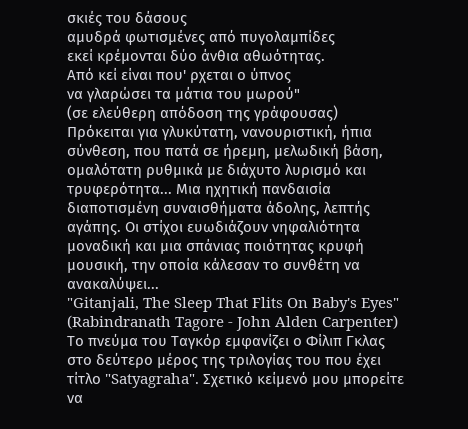σκιές του δάσους
αμυδρά φωτισμένες από πυγολαμπίδες
εκεί κρέμονται δύο άνθια αθωότητας.
Από κεί είναι που' ρχεται ο ύπνος
να γλαρώσει τα μάτια του μωρού"
(σε ελεύθερη απόδοση της γράφουσας)
Πρόκειται για γλυκύτατη, νανουριστική, ήπια σύνθεση, που πατά σε ήρεμη, μελωδική βάση, ομαλότατη ρυθμικά με διάχυτο λυρισμό και τρυφερότητα... Μια ηχητική πανδαισία διαποτισμένη συναισθήματα άδολης, λεπτής αγάπης. Οι στίχοι ευωδιάζουν νηφαλιότητα μοναδική και μια σπάνιας ποιότητας κρυφή μουσική, την οποία κάλεσαν το συνθέτη να ανακαλύψει...
"Gitanjali, The Sleep That Flits On Baby's Eyes" (Rabindranath Tagore - John Alden Carpenter)
Το πνεύμα του Ταγκόρ εμφανίζει ο Φίλιπ Γκλας στο δεύτερο μέρος της τριλογίας του που έχει τίτλο "Satyagraha". Σχετικό κείμενό μου μπορείτε να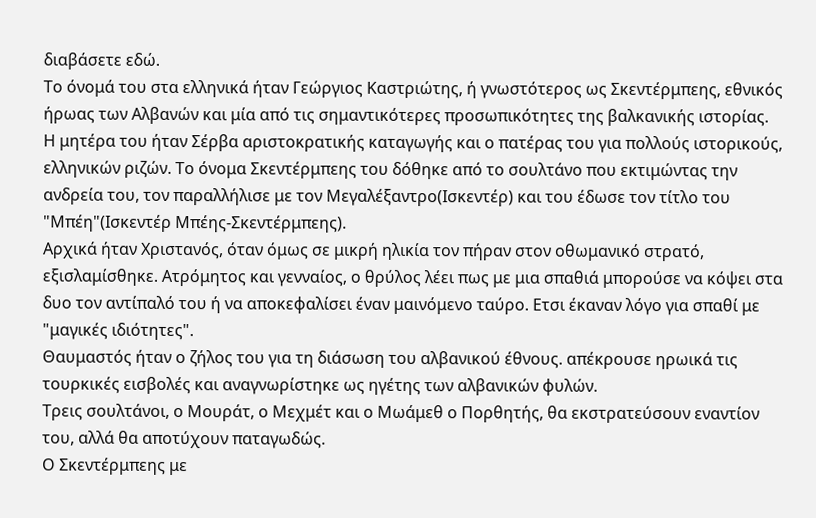διαβάσετε εδώ.
Το όνομά του στα ελληνικά ήταν Γεώργιος Καστριώτης, ή γνωστότερος ως Σκεντέρμπεης, εθνικός ήρωας των Αλβανών και μία από τις σημαντικότερες προσωπικότητες της βαλκανικής ιστορίας.
Η μητέρα του ήταν Σέρβα αριστοκρατικής καταγωγής και ο πατέρας του για πολλούς ιστορικούς, ελληνικών ριζών. Το όνομα Σκεντέρμπεης του δόθηκε από το σουλτάνο που εκτιμώντας την ανδρεία του, τον παραλλήλισε με τον Μεγαλέξαντρο(Ισκεντέρ) και του έδωσε τον τίτλο του "Μπέη"(Ισκεντέρ Μπέης-Σκεντέρμπεης).
Αρχικά ήταν Χριστανός, όταν όμως σε μικρή ηλικία τον πήραν στον οθωμανικό στρατό, εξισλαμίσθηκε. Ατρόμητος και γενναίος, ο θρύλος λέει πως με μια σπαθιά μπορούσε να κόψει στα δυο τον αντίπαλό του ή να αποκεφαλίσει έναν μαινόμενο ταύρο. Ετσι έκαναν λόγο για σπαθί με "μαγικές ιδιότητες".
Θαυμαστός ήταν ο ζήλος του για τη διάσωση του αλβανικού έθνους. απέκρουσε ηρωικά τις τουρκικές εισβολές και αναγνωρίστηκε ως ηγέτης των αλβανικών φυλών.
Τρεις σουλτάνοι, ο Μουράτ, ο Μεχμέτ και ο Μωάμεθ ο Πορθητής, θα εκστρατεύσουν εναντίον του, αλλά θα αποτύχουν παταγωδώς.
Ο Σκεντέρμπεης με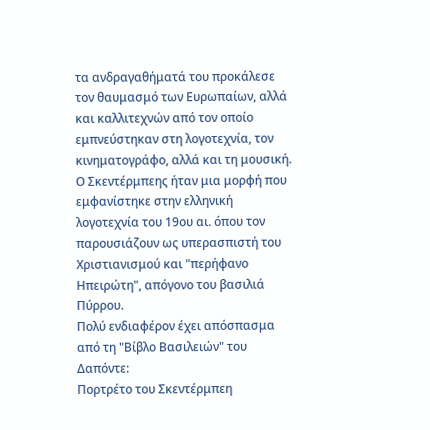τα ανδραγαθήματά του προκάλεσε τον θαυμασμό των Ευρωπαίων, αλλά και καλλιτεχνών από τον οποίο εμπνεύστηκαν στη λογοτεχνία, τον κινηματογράφο, αλλά και τη μουσική.
Ο Σκεντέρμπεης ήταν μια μορφή που εμφανίστηκε στην ελληνική λογοτεχνία του 19ου αι. όπου τον παρουσιάζουν ως υπερασπιστή του Χριστιανισμού και "περήφανο Ηπειρώτη", απόγονο του βασιλιά Πύρρου.
Πολύ ενδιαφέρον έχει απόσπασμα από τη "Βίβλο Βασιλειών" του Δαπόντε:
Πορτρέτο του Σκεντέρμπεη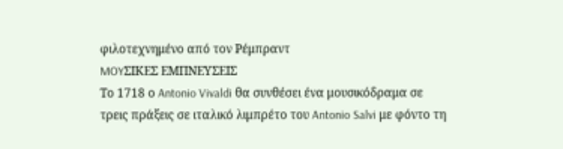φιλοτεχνημένο από τον Ρέμπραντ
MOYΣΙΚΕΣ ΕΜΠΝΕΥΣΕΙΣ
Το 1718 ο Antonio Vivaldi θα συνθέσει ένα μουσικόδραμα σε τρεις πράξεις σε ιταλικό λιμπρέτο του Antonio Salvi με φόντο τη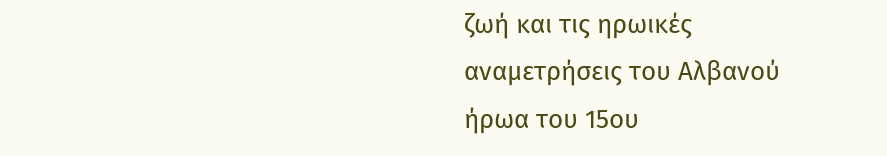ζωή και τις ηρωικές αναμετρήσεις του Αλβανού ήρωα του 15ου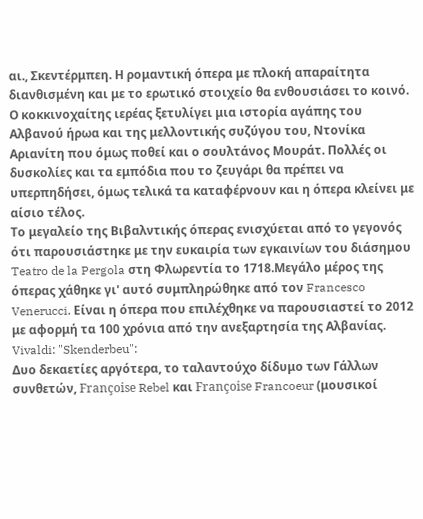αι., Σκεντέρμπεη. Η ρομαντική όπερα με πλοκή απαραίτητα διανθισμένη και με το ερωτικό στοιχείο θα ενθουσιάσει το κοινό. Ο κοκκινοχαίτης ιερέας ξετυλίγει μια ιστορία αγάπης του Αλβανού ήρωα και της μελλοντικής συζύγου του, Ντονίκα Αριανίτη που όμως ποθεί και ο σουλτάνος Μουράτ. Πολλές οι δυσκολίες και τα εμπόδια που το ζευγάρι θα πρέπει να υπερπηδήσει, όμως τελικά τα καταφέρνουν και η όπερα κλείνει με αίσιο τέλος.
Το μεγαλείο της Βιβαλντικής όπερας ενισχύεται από το γεγονός ότι παρουσιάστηκε με την ευκαιρία των εγκαινίων του διάσημου Teatro de la Pergola στη Φλωρεντία το 1718.Μεγάλο μέρος της όπερας χάθηκε γι' αυτό συμπληρώθηκε από τον Francesco Venerucci. Είναι η όπερα που επιλέχθηκε να παρουσιαστεί το 2012 με αφορμή τα 100 χρόνια από την ανεξαρτησία της Αλβανίας.
Vivaldi: "Skenderbeu":
Δυο δεκαετίες αργότερα, το ταλαντούχο δίδυμο των Γάλλων συνθετών, Françoise Rebel και Françoise Francoeur (μουσικοί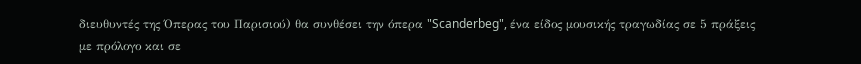διευθυντές της Όπερας του Παρισιού) θα συνθέσει την όπερα "Scanderbeg", ένα είδος μουσικής τραγωδίας σε 5 πράξεις με πρόλογο και σε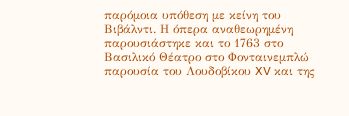παρόμοια υπόθεση με κείνη του Βιβάλντι. Η όπερα αναθεωρημένη παρουσιάστηκε και το 1763 στο Βασιλικό Θέατρο στο Φονταινεμπλώ παρουσία του Λουδοβίκου XV και της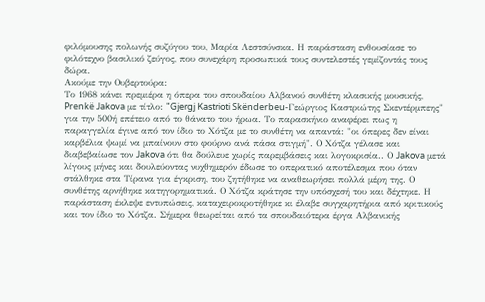φιλόμουσης πολωνής συζύγου του, Μαρία Λεστσύνσκα. Η παράσταση ενθουσίασε το φιλότεχνο βασιλικό ζεύγος, που συνεχάρη προσωπικά τους συντελεστές γεμίζοντάς τους δώρα.
Ακούμε την Ουβερτούρα:
Το 1968 κάνει πρεμιέρα η όπερα του σπουδαίου Αλβανού συνθέτη κλασικής μουσικής, Prenkë Jakova με τίτλο: "Gjergj Kastrioti Skënderbeu-Γεώργιος Καστριώτης Σκεντέρμπεης" για την 500ή επέτειο από το θάνατο του ήρωα. Το παρασκήνιο αναφέρει πως η παραγγελία έγινε από τον ίδιο το Χότζα με το συνθέτη να απαντά: "οι όπερες δεν είναι καρβέλια ψωμί να μπαίνουν στο φούρνο ανά πάσα στιγμή". Ο Χότζα γέλασε και διαβεβαίωσε τον Jakova ότι θα δούλευε χωρίς παρεμβάσεις και λογοκρισία.. Ο Jakova μετά λίγους μήνες και δουλεύοντας νυχθημερόν έδωσε το οπερατικό αποτέλεσμα που όταν στάλθηκε στα Τίρανα για έγκριση, του ζητήθηκε να αναθεωρήσει πολλά μέρη της. Ο συνθέτης αρνήθηκε κατηγορηματικά. Ο Χότζα κράτησε την υπόσχεσή του και δέχτηκε. Η παράσταση έκλεψε εντυπώσεις, καταχειροκροτήθηκε κι έλαβε συγχαρητήρια από κριτικούς και τον ίδιο το Χότζα. Σήμερα θεωρείται από τα σπουδαιότερα έργα Αλβανικής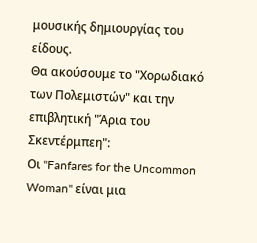μουσικής δημιουργίας του είδους.
Θα ακούσουμε το "Χορωδιακό των Πολεμιστών" και την επιβλητική "Άρια του Σκεντέρμπεη":
Οι "Fanfares for the Uncommon Woman" είναι μια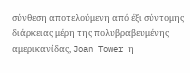σύνθεση αποτελούμενη από έξι σύντομης διάρκειας μέρη της πολυβραβευμένης αμερικανίδας, Joan Tower η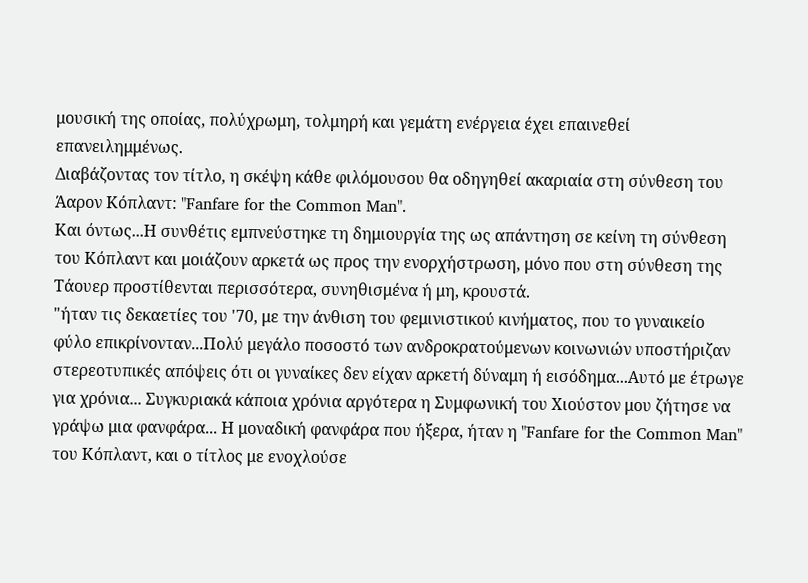μουσική της οποίας, πολύχρωμη, τολμηρή και γεμάτη ενέργεια έχει επαινεθεί επανειλημμένως.
Διαβάζοντας τον τίτλο, η σκέψη κάθε φιλόμουσου θα οδηγηθεί ακαριαία στη σύνθεση του Άαρον Κόπλαντ: "Fanfare for the Common Man".
Και όντως...Η συνθέτις εμπνεύστηκε τη δημιουργία της ως απάντηση σε κείνη τη σύνθεση του Κόπλαντ και μοιάζουν αρκετά ως προς την ενορχήστρωση, μόνο που στη σύνθεση της Τάουερ προστίθενται περισσότερα, συνηθισμένα ή μη, κρουστά.
"ήταν τις δεκαετίες του '70, με την άνθιση του φεμινιστικού κινήματος, που το γυναικείο φύλο επικρίνονταν...Πολύ μεγάλο ποσοστό των ανδροκρατούμενων κοινωνιών υποστήριζαν στερεοτυπικές απόψεις ότι οι γυναίκες δεν είχαν αρκετή δύναμη ή εισόδημα...Αυτό με έτρωγε για χρόνια... Συγκυριακά κάποια χρόνια αργότερα η Συμφωνική του Χιούστον μου ζήτησε να γράψω μια φανφάρα... Η μοναδική φανφάρα που ήξερα, ήταν η "Fanfare for the Common Man" του Κόπλαντ, και ο τίτλος με ενοχλούσε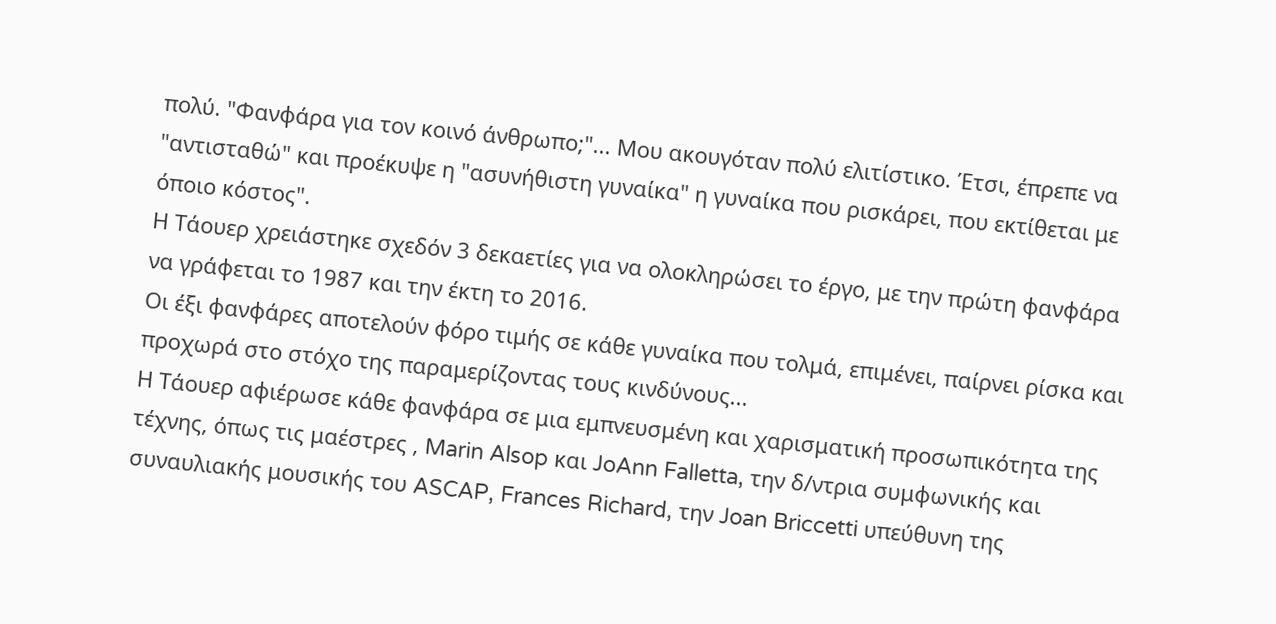πολύ. "Φανφάρα για τον κοινό άνθρωπο;"... Μου ακουγόταν πολύ ελιτίστικο. Έτσι, έπρεπε να "αντισταθώ" και προέκυψε η "ασυνήθιστη γυναίκα" η γυναίκα που ρισκάρει, που εκτίθεται με όποιο κόστος".
Η Τάουερ χρειάστηκε σχεδόν 3 δεκαετίες για να ολοκληρώσει το έργο, με την πρώτη φανφάρα να γράφεται το 1987 και την έκτη το 2016.
Οι έξι φανφάρες αποτελούν φόρο τιμής σε κάθε γυναίκα που τολμά, επιμένει, παίρνει ρίσκα και προχωρά στο στόχο της παραμερίζοντας τους κινδύνους...
Η Τάουερ αφιέρωσε κάθε φανφάρα σε μια εμπνευσμένη και χαρισματική προσωπικότητα της τέχνης, όπως τις μαέστρες , Marin Alsop και JoAnn Falletta, την δ/ντρια συμφωνικής και συναυλιακής μουσικής του ASCAP, Frances Richard, την Joan Briccetti υπεύθυνη της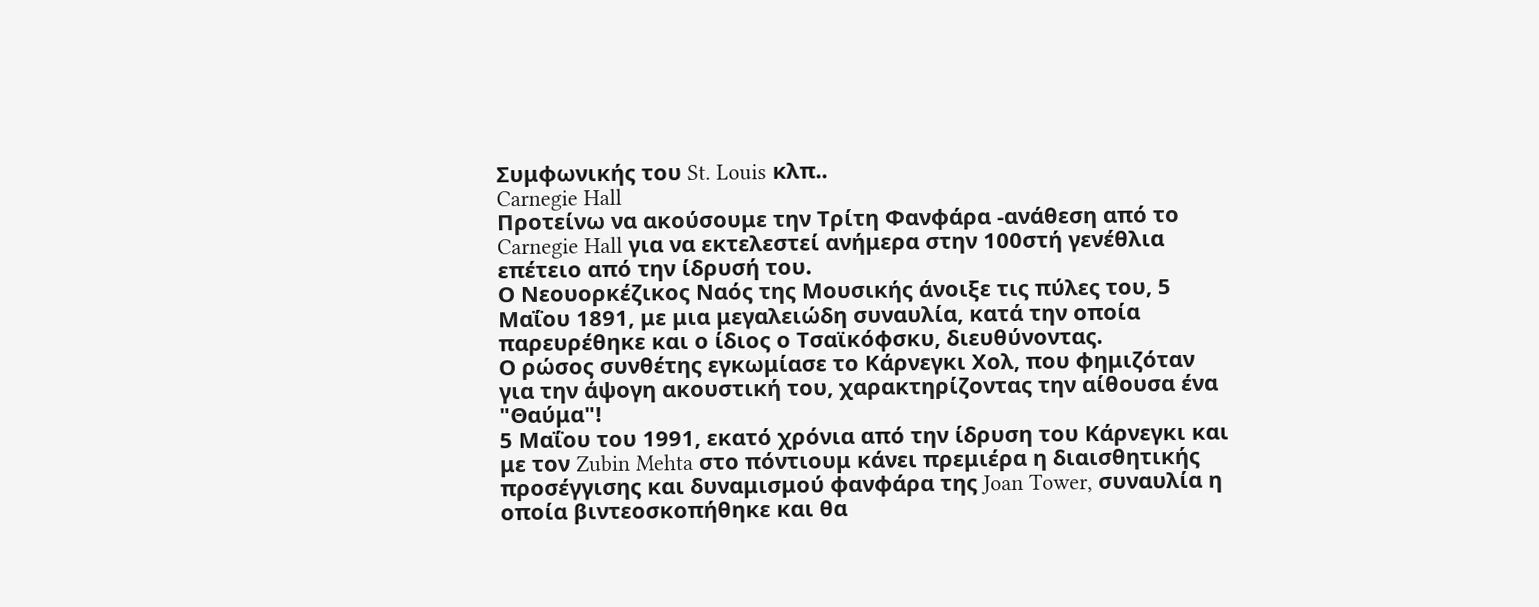Συμφωνικής του St. Louis κλπ..
Carnegie Hall
Προτείνω να ακούσουμε την Τρίτη Φανφάρα -ανάθεση από το Carnegie Hall για να εκτελεστεί ανήμερα στην 100στή γενέθλια επέτειο από την ίδρυσή του.
Ο Νεουορκέζικος Ναός της Μουσικής άνοιξε τις πύλες του, 5 Μαΐου 1891, με μια μεγαλειώδη συναυλία, κατά την οποία παρευρέθηκε και ο ίδιος ο Τσαϊκόφσκυ, διευθύνοντας.
Ο ρώσος συνθέτης εγκωμίασε το Kάρνεγκι Χολ, που φημιζόταν για την άψογη ακουστική του, χαρακτηρίζοντας την αίθουσα ένα "Θαύμα"!
5 Μαΐου του 1991, εκατό χρόνια από την ίδρυση του Κάρνεγκι και με τον Zubin Mehta στο πόντιουμ κάνει πρεμιέρα η διαισθητικής προσέγγισης και δυναμισμού φανφάρα της Joan Tower, συναυλία η οποία βιντεοσκοπήθηκε και θα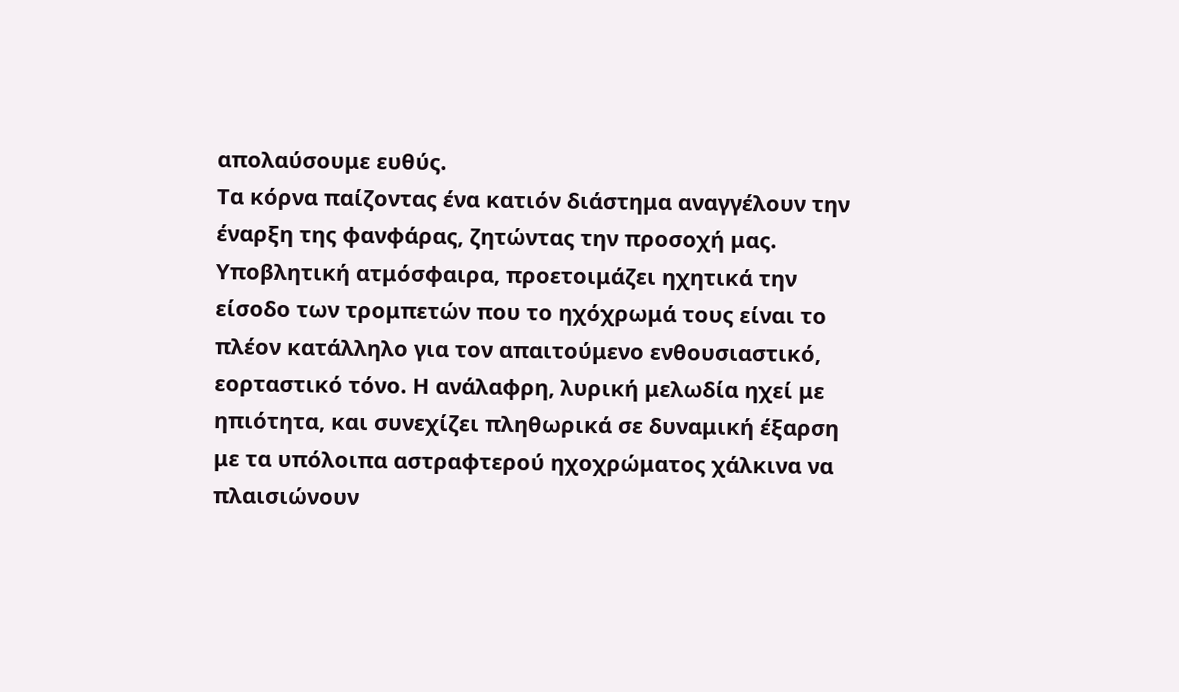απολαύσουμε ευθύς.
Τα κόρνα παίζοντας ένα κατιόν διάστημα αναγγέλουν την έναρξη της φανφάρας, ζητώντας την προσοχή μας. Υποβλητική ατμόσφαιρα, προετοιμάζει ηχητικά την είσοδο των τρομπετών που το ηχόχρωμά τους είναι το πλέον κατάλληλο για τον απαιτούμενο ενθουσιαστικό, εορταστικό τόνο. Η ανάλαφρη, λυρική μελωδία ηχεί με ηπιότητα, και συνεχίζει πληθωρικά σε δυναμική έξαρση με τα υπόλοιπα αστραφτερού ηχοχρώματος χάλκινα να πλαισιώνουν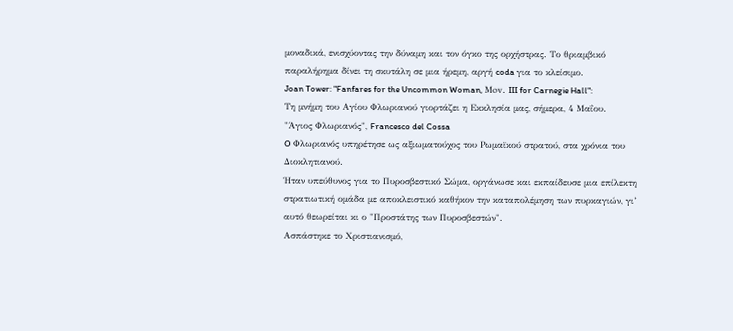μοναδικά, ενισχύοντας την δύναμη και τον όγκο της ορχήστρας. Το θριαμβικό παραλήρημα δίνει τη σκυτάλη σε μια ήρεμη, αργή coda για το κλείσιμο.
Joan Tower: "Fanfares for the Uncommon Woman, Μov. III for Carnegie Hall":
Τη μνήμη του Αγίου Φλωριανού γιορτάζει η Εκκλησία μας, σήμερα, 4 Μαΐου.
"Άγιος Φλωριανός", Francesco del Cossa
O Φλωριανός υπηρέτησε ως αξιωματούχος του Ρωμαϊκού στρατού, στα χρόνια του Διοκλητιανού.
Ήταν υπεύθυνος για το Πυροσβεστικό Σώμα, οργάνωσε και εκπαίδευσε μια επίλεκτη στρατιωτική ομάδα με αποκλειστικό καθήκον την καταπολέμηση των πυρκαγιών, γι’ αυτό θεωρείται κι ο "Προστάτης των Πυροσβεστών".
Ασπάστηκε το Χριστιανισμό,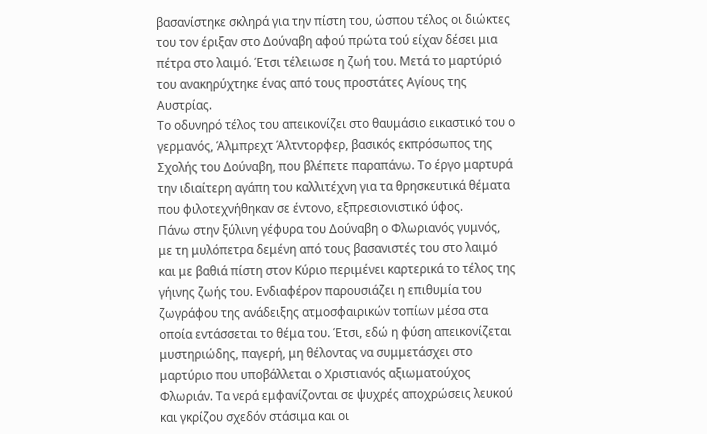βασανίστηκε σκληρά για την πίστη του, ώσπου τέλος οι διώκτες του τον έριξαν στο Δούναβη αφού πρώτα τού είχαν δέσει μια πέτρα στο λαιμό. Έτσι τέλειωσε η ζωή του. Μετά το μαρτύριό του ανακηρύχτηκε ένας από τους προστάτες Αγίους της Αυστρίας.
Το οδυνηρό τέλος του απεικονίζει στο θαυμάσιο εικαστικό του ο γερμανός, Άλμπρεχτ Άλτντορφερ, βασικός εκπρόσωπος της Σχολής του Δούναβη, που βλέπετε παραπάνω. Το έργο μαρτυρά την ιδιαίτερη αγάπη του καλλιτέχνη για τα θρησκευτικά θέματα που φιλοτεχνήθηκαν σε έντονο, εξπρεσιονιστικό ύφος.
Πάνω στην ξύλινη γέφυρα του Δούναβη ο Φλωριανός γυμνός, με τη μυλόπετρα δεμένη από τους βασανιστές του στο λαιμό και με βαθιά πίστη στον Κύριο περιμένει καρτερικά το τέλος της γήινης ζωής του. Ενδιαφέρον παρουσιάζει η επιθυμία του ζωγράφου της ανάδειξης ατμοσφαιρικών τοπίων μέσα στα οποία εντάσσεται το θέμα του. Έτσι, εδώ η φύση απεικονίζεται μυστηριώδης, παγερή, μη θέλοντας να συμμετάσχει στο μαρτύριο που υποβάλλεται ο Χριστιανός αξιωματούχος Φλωριάν. Τα νερά εμφανίζονται σε ψυχρές αποχρώσεις λευκού και γκρίζου σχεδόν στάσιμα και οι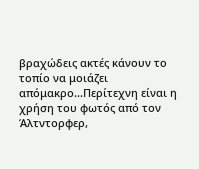βραχώδεις ακτές κάνουν το τοπίο να μοιάζει απόμακρο...Περίτεχνη είναι η χρήση του φωτός από τον Άλτντορφερ,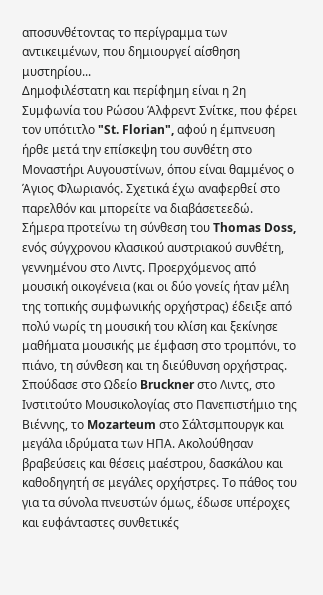αποσυνθέτοντας το περίγραμμα των αντικειμένων, που δημιουργεί αίσθηση μυστηρίου...
Δημοφιλέστατη και περίφημη είναι η 2η Συμφωνία του Ρώσου Άλφρεντ Σνίτκε, που φέρει τον υπότιτλο "St. Florian", αφού η έμπνευση ήρθε μετά την επίσκεψη του συνθέτη στο Μοναστήρι Αυγουστίνων, όπου είναι θαμμένος ο Άγιος Φλωριανός. Σχετικά έχω αναφερθεί στο παρελθόν και μπορείτε να διαβάσετεεδώ.
Σήμερα προτείνω τη σύνθεση του Thomas Doss, ενός σύγχρονου κλασικού αυστριακού συνθέτη, γεννημένου στο Λιντς. Προερχόμενος από μουσική οικογένεια (και οι δύο γονείς ήταν μέλη της τοπικής συμφωνικής ορχήστρας) έδειξε από πολύ νωρίς τη μουσική του κλίση και ξεκίνησε μαθήματα μουσικής με έμφαση στο τρομπόνι, το πιάνο, τη σύνθεση και τη διεύθυνση ορχήστρας. Σπούδασε στο Ωδείο Bruckner στο Λιντς, στο Ινστιτούτο Μουσικολογίας στο Πανεπιστήμιο της Βιέννης, το Mozarteum στο Σάλτσμπουργκ και μεγάλα ιδρύματα των ΗΠΑ. Ακολούθησαν βραβεύσεις και θέσεις μαέστρου, δασκάλου και καθοδηγητή σε μεγάλες ορχήστρες. Το πάθος του για τα σύνολα πνευστών όμως, έδωσε υπέροχες και ευφάνταστες συνθετικές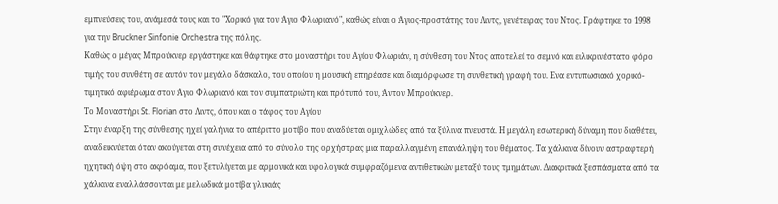εμπνεύσεις του, ανάμεσά τους και το "Χορικό για τον Άγιο Φλωριανό", καθώς είναι ο Άγιος-προστάτης του Λιντς, γενέτειρας του Ντος. Γράφτηκε το 1998 για την Bruckner Sinfonie Orchestra της πόλης.
Καθώς ο μέγας Μπρούκνερ εργάστηκε και θάφτηκε στο μοναστήρι του Αγίου Φλωριάν, η σύνθεση του Ντος αποτελεί το σεμνό και ειλικρινέστατο φόρο τιμής του συνθέτη σε αυτόν τον μεγάλο δάσκαλο, του οποίου η μουσική επηρέασε και διαμόρφωσε τη συνθετική γραφή του. Ενα εντυπωσιακό χορικό-τιμητικό αφιέρωμα στον Άγιο Φλωριανό και τον συμπατριώτη και πρότυπό του, Άντον Μπρούκνερ.
Tο Μοναστήρι St. Florian στο Λιντς, όπου και ο τάφος του Αγίου
Στην έναρξη της σύνθεσης ηχεί γαλήνια το απέριττο μοτίβο που αναδύεται ομιχλώδες από τα ξύλινα πνευστά. Η μεγάλη εσωτερική δύναμη που διαθέτει, αναδεικνύεται όταν ακούγεται στη συνέχεια από το σύνολο της ορχήστρας μια παραλλαγμένη επανάληψη του θέματος. Τα χάλκινα δίνουν αστραφτερή ηχητική όψη στο ακρόαμα, που ξετυλίγεται με αρμονικά και υφολογικά συμφραζόμενα αντιθετικών μεταξύ τους τμημάτων. Διακριτικά ξεσπάσματα από τα χάλκινα εναλλάσσονται με μελωδικά μοτίβα γλυκιάς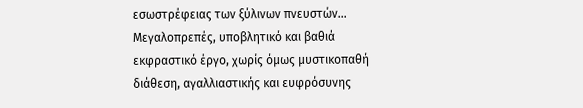εσωστρέφειας των ξύλινων πνευστών... Μεγαλοπρεπές, υποβλητικό και βαθιά εκφραστικό έργο, χωρίς όμως μυστικοπαθή διάθεση, αγαλλιαστικής και ευφρόσυνης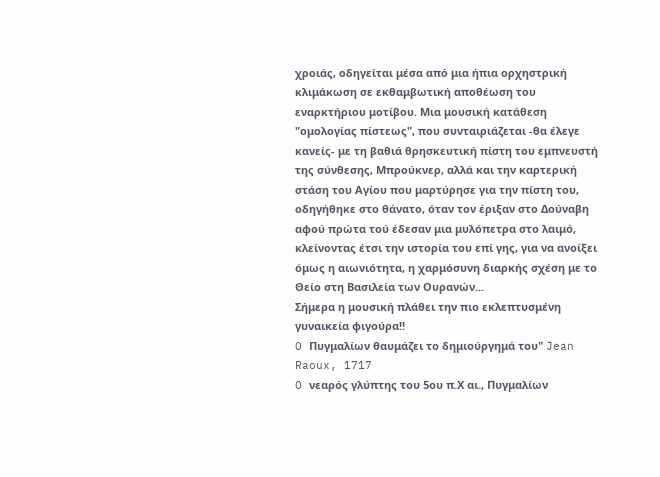χροιάς, οδηγείται μέσα από μια ήπια ορχηστρική κλιμάκωση σε εκθαμβωτική αποθέωση του εναρκτήριου μοτίβου. Μια μουσική κατάθεση "ομολογίας πίστεως", που συνταιριάζεται -θα έλεγε κανείς- με τη βαθιά θρησκευτική πίστη του εμπνευστή της σύνθεσης, Μπρούκνερ, αλλά και την καρτερική στάση του Αγίου που μαρτύρησε για την πίστη του, οδηγήθηκε στο θάνατο, όταν τον έριξαν στο Δούναβη αφού πρώτα τού έδεσαν μια μυλόπετρα στο λαιμό, κλείνοντας έτσι την ιστορία του επί γης, για να ανοίξει όμως η αιωνιότητα, η χαρμόσυνη διαρκής σχέση με το Θείο στη Βασιλεία των Ουρανών...
Σήμερα η μουσική πλάθει την πιο εκλεπτυσμένη γυναικεία φιγούρα!!
O Πυγμαλίων θαυμάζει το δημιούργημά του" Jean Raoux, 1717
O νεαρός γλύπτης του 5ου π.Χ αι., Πυγμαλίων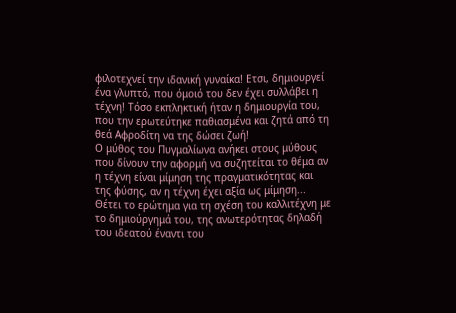φιλοτεχνεί την ιδανική γυναίκα! Ετσι, δημιουργεί ένα γλυπτό, που όμοιό του δεν έχει συλλάβει η τέχνη! Τόσο εκπληκτική ήταν η δημιουργία του, που την ερωτεύτηκε παθιασμένα και ζητά από τη θεά Αφροδίτη να της δώσει ζωή!
Ο μύθος του Πυγμαλίωνα ανήκει στους μύθους που δίνουν την αφορμή να συζητείται το θέμα αν η τέχνη είναι μίμηση της πραγματικότητας και της φύσης, αν η τέχνη έχει αξία ως μίμηση... Θέτει το ερώτημα για τη σχέση του καλλιτέχνη με το δημιούργημά του, της ανωτερότητας δηλαδή του ιδεατού έναντι του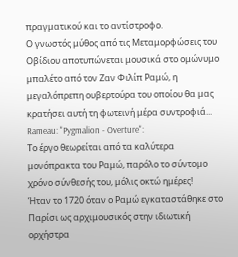πραγματικού και το αντίστροφο.
Ο γνωστός μύθος από τις Mεταμορφώσεις του Οβίδιου αποτυπώνεται μουσικά στο ομώνυμο μπαλέτο από τον Ζαν Φιλίπ Ραμώ, η μεγαλόπρεπη ουβερτούρα του οποίου θα μας κρατήσει αυτή τη φωτεινή μέρα συντροφιά...
Rameau: "Pygmalion - Overture":
Το έργο θεωρείται από τα καλύτερα μονόπρακτα του Ραμώ, παρόλο το σύντομο χρόνο σύνθεσής του, μόλις οκτώ ημέρες!
Ήταν το 1720 όταν ο Ραμώ εγκαταστάθηκε στο Παρίσι ως αρχιμουσικός στην ιδιωτική ορχήστρα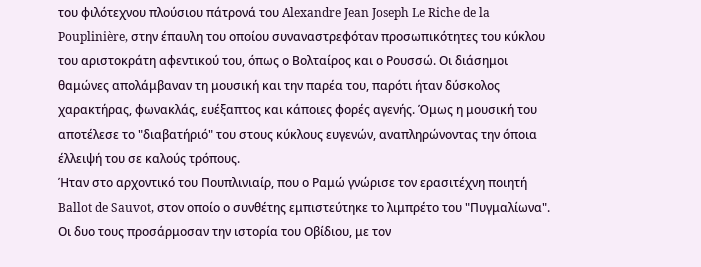του φιλότεχνου πλούσιου πάτρονά του Alexandre Jean Joseph Le Riche de la Pouplinière, στην έπαυλη του οποίου συναναστρεφόταν προσωπικότητες του κύκλου του αριστοκράτη αφεντικού του, όπως ο Βολταίρος και ο Ρουσσώ. Οι διάσημοι θαμώνες απολάμβαναν τη μουσική και την παρέα του, παρότι ήταν δύσκολος χαρακτήρας, φωνακλάς, ευέξαπτος και κάποιες φορές αγενής. Όμως η μουσική του αποτέλεσε το "διαβατήριό" του στους κύκλους ευγενών, αναπληρώνοντας την όποια έλλειψή του σε καλούς τρόπους.
Ήταν στο αρχοντικό του Πουπλινιαίρ, που ο Ραμώ γνώρισε τον ερασιτέχνη ποιητή Ballot de Sauvot, στον οποίο ο συνθέτης εμπιστεύτηκε το λιμπρέτο του "Πυγμαλίωνα". Οι δυο τους προσάρμοσαν την ιστορία του Οβίδιου, με τον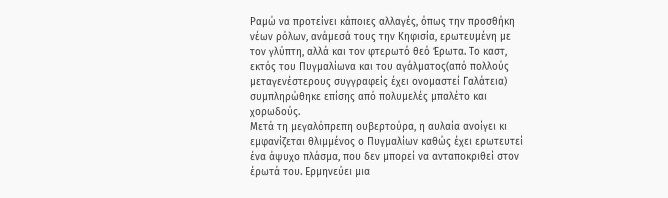Ραμώ να προτείνει κάποιες αλλαγές, όπως την προσθήκη νέων ρόλων, ανάμεσά τους την Κηφισία, ερωτευμένη με τον γλύπτη, αλλά και τον φτερωτό θεό Έρωτα. Το καστ, εκτός του Πυγμαλίωνα και του αγάλματος(από πολλούς μεταγενέστερους συγγραφείς έχει ονομαστεί Γαλάτεια) συμπληρώθηκε επίσης από πολυμελές μπαλέτο και χορωδούς.
Μετά τη μεγαλόπρεπη ουβερτούρα, η αυλαία ανοίγει κι εμφανίζεται θλιμμένος ο Πυγμαλίων καθώς έχει ερωτευτεί ένα άψυχο πλάσμα, που δεν μπορεί να ανταποκριθεί στον έρωτά του. Ερμηνεύει μια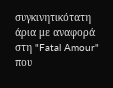συγκινητικότατη άρια με αναφορά στη "Fatal Amour" που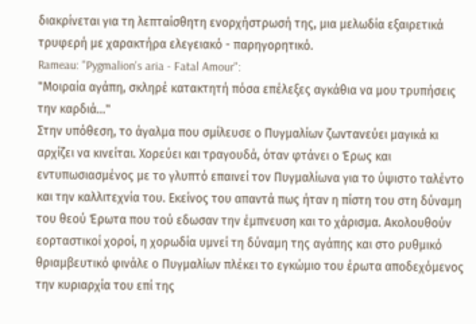διακρίνεται για τη λεπταίσθητη ενορχήστρωσή της, μια μελωδία εξαιρετικά τρυφερή με χαρακτήρα ελεγειακό - παρηγορητικό.
Rameau: "Pygmalion's aria - Fatal Amour":
"Μοιραία αγάπη, σκληρέ κατακτητή πόσα επέλεξες αγκάθια να μου τρυπήσεις την καρδιά..."
Στην υπόθεση, το άγαλμα που σμίλευσε ο Πυγμαλίων ζωντανεύει μαγικά κι αρχίζει να κινείται. Χορεύει και τραγουδά, όταν φτάνει ο Έρως και εντυπωσιασμένος με το γλυπτό επαινεί τον Πυγμαλίωνα για το ύψιστο ταλέντο και την καλλιτεχνία του. Εκείνος του απαντά πως ήταν η πίστη του στη δύναμη του θεού Έρωτα που τού εδωσαν την έμπνευση και το χάρισμα. Ακολουθούν εορταστικοί χοροί, η χορωδία υμνεί τη δύναμη της αγάπης και στο ρυθμικό θριαμβευτικό φινάλε ο Πυγμαλίων πλέκει το εγκώμιο του έρωτα αποδεχόμενος την κυριαρχία του επί της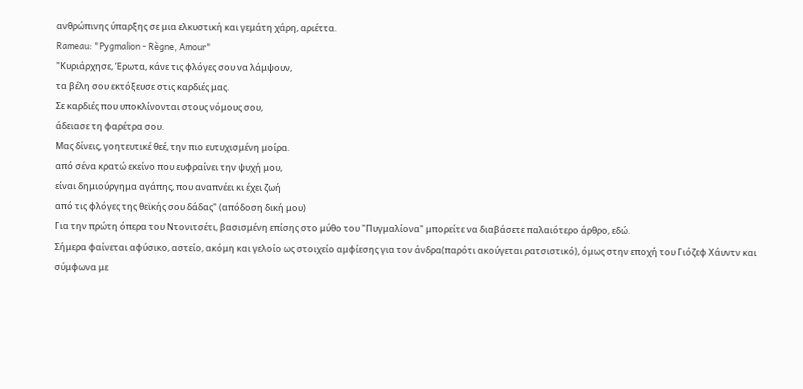ανθρώπινης ύπαρξης σε μια ελκυστική και γεμάτη χάρη, αριέττα.
Rameau: "Pygmalion - Règne, Amour"
"Κυριάρχησε, Έρωτα, κάνε τις φλόγες σου να λάμψουν,
τα βέλη σου εκτόξευσε στις καρδιές μας.
Σε καρδιές που υποκλίνονται στους νόμους σου,
άδειασε τη φαρέτρα σου.
Μας δίνεις, γοητευτικέ θεέ, την πιο ευτυχισμένη μοίρα.
από σένα κρατώ εκείνο που ευφραίνει την ψυχή μου,
είναι δημιούργημα αγάπης, που αναπνέει κι έχει ζωή
από τις φλόγες της θεϊκής σου δάδας" (απόδοση δική μου)
Για την πρώτη όπερα του Ντονιτσέτι, βασισμένη επίσης στο μύθο του "Πυγμαλίονα" μπορείτε να διαβάσετε παλαιότερο άρθρο, εδώ.
Σήμερα φαίνεται αφύσικο, αστείο, ακόμη και γελοίο ως στοιχείο αμφίεσης για τον άνδρα(παρότι ακούγεται ρατσιστικό), όμως στην εποχή του Γιόζεφ Χάυντν και σύμφωνα με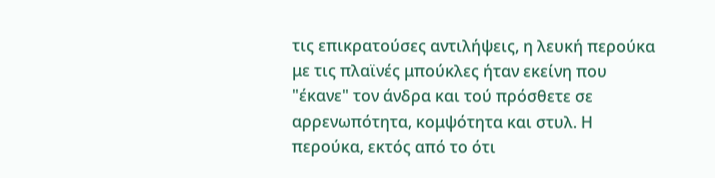τις επικρατούσες αντιλήψεις, η λευκή περούκα με τις πλαϊνές μπούκλες ήταν εκείνη που "έκανε" τον άνδρα και τού πρόσθετε σε αρρενωπότητα, κομψότητα και στυλ. Η περούκα, εκτός από το ότι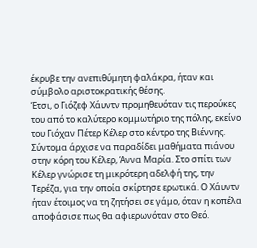έκρυβε την ανεπιθύμητη φαλάκρα, ήταν και σύμβολο αριστοκρατικής θέσης.
Έτσι, ο Γιόζεφ Χάυντν προμηθευόταν τις περούκες του από το καλύτερο κομμωτήριο της πόλης, εκείνο του Γιόχαν Πέτερ Κέλερ στο κέντρο της Βιέννης.
Σύντομα άρχισε να παραδίδει μαθήματα πιάνου στην κόρη του Κέλερ, Άννα Μαρία. Στο σπίτι των Κέλερ γνώρισε τη μικρότερη αδελφή της, την Τερέζα, για την οποία σκίρτησε ερωτικά. Ο Χάυντν ήταν έτοιμος να τη ζητήσει σε γάμο, όταν η κοπέλα αποφάσισε πως θα αφιερωνόταν στο Θεό.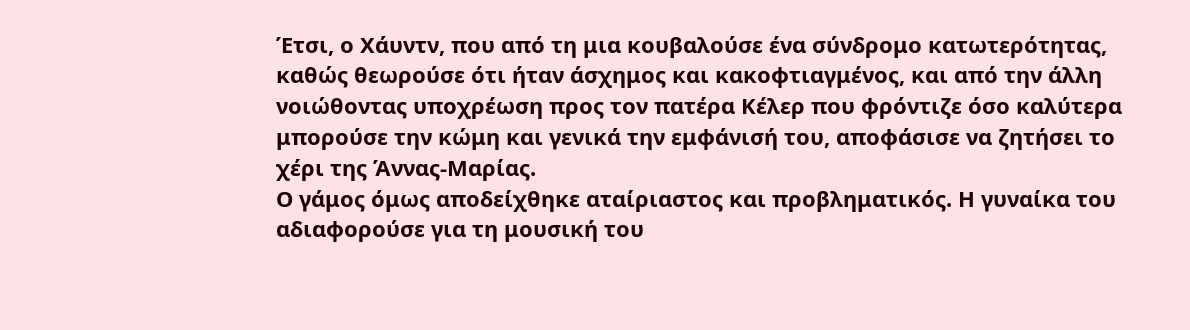Έτσι, ο Χάυντν, που από τη μια κουβαλούσε ένα σύνδρομο κατωτερότητας, καθώς θεωρούσε ότι ήταν άσχημος και κακοφτιαγμένος, και από την άλλη νοιώθοντας υποχρέωση προς τον πατέρα Κέλερ που φρόντιζε όσο καλύτερα μπορούσε την κώμη και γενικά την εμφάνισή του, αποφάσισε να ζητήσει το χέρι της Άννας-Μαρίας.
Ο γάμος όμως αποδείχθηκε αταίριαστος και προβληματικός. Η γυναίκα του αδιαφορούσε για τη μουσική του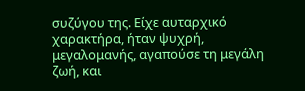συζύγου της. Είχε αυταρχικό χαρακτήρα, ήταν ψυχρή, μεγαλομανής, αγαπούσε τη μεγάλη ζωή, και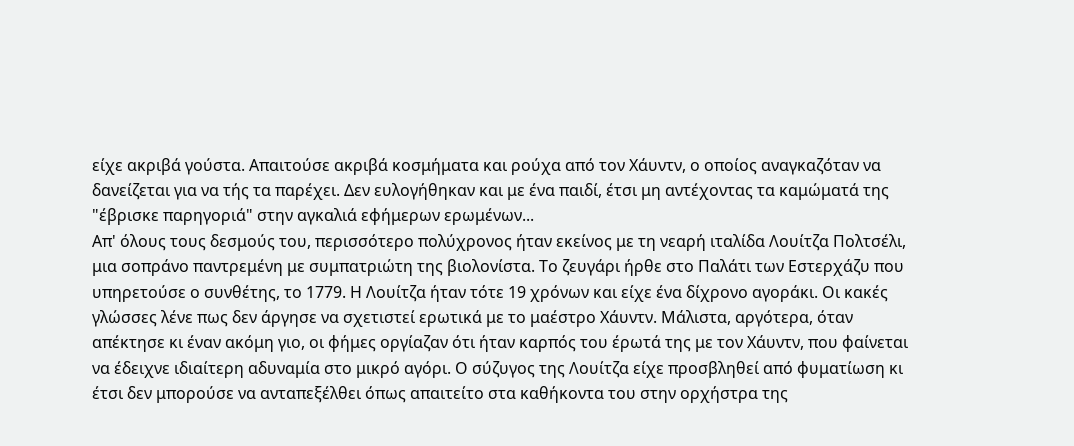είχε ακριβά γούστα. Απαιτούσε ακριβά κοσμήματα και ρούχα από τον Χάυντν, ο οποίος αναγκαζόταν να δανείζεται για να τής τα παρέχει. Δεν ευλογήθηκαν και με ένα παιδί, έτσι μη αντέχοντας τα καμώματά της "έβρισκε παρηγοριά" στην αγκαλιά εφήμερων ερωμένων...
Απ' όλους τους δεσμούς του, περισσότερο πολύχρονος ήταν εκείνος με τη νεαρή ιταλίδα Λουίτζα Πολτσέλι, μια σοπράνο παντρεμένη με συμπατριώτη της βιολονίστα. Το ζευγάρι ήρθε στο Παλάτι των Εστερχάζυ που υπηρετούσε ο συνθέτης, το 1779. Η Λουίτζα ήταν τότε 19 χρόνων και είχε ένα δίχρονο αγοράκι. Οι κακές γλώσσες λένε πως δεν άργησε να σχετιστεί ερωτικά με το μαέστρο Χάυντν. Μάλιστα, αργότερα, όταν απέκτησε κι έναν ακόμη γιο, οι φήμες οργίαζαν ότι ήταν καρπός του έρωτά της με τον Χάυντν, που φαίνεται να έδειχνε ιδιαίτερη αδυναμία στο μικρό αγόρι. Ο σύζυγος της Λουίτζα είχε προσβληθεί από φυματίωση κι έτσι δεν μπορούσε να ανταπεξέλθει όπως απαιτείτο στα καθήκοντα του στην ορχήστρα της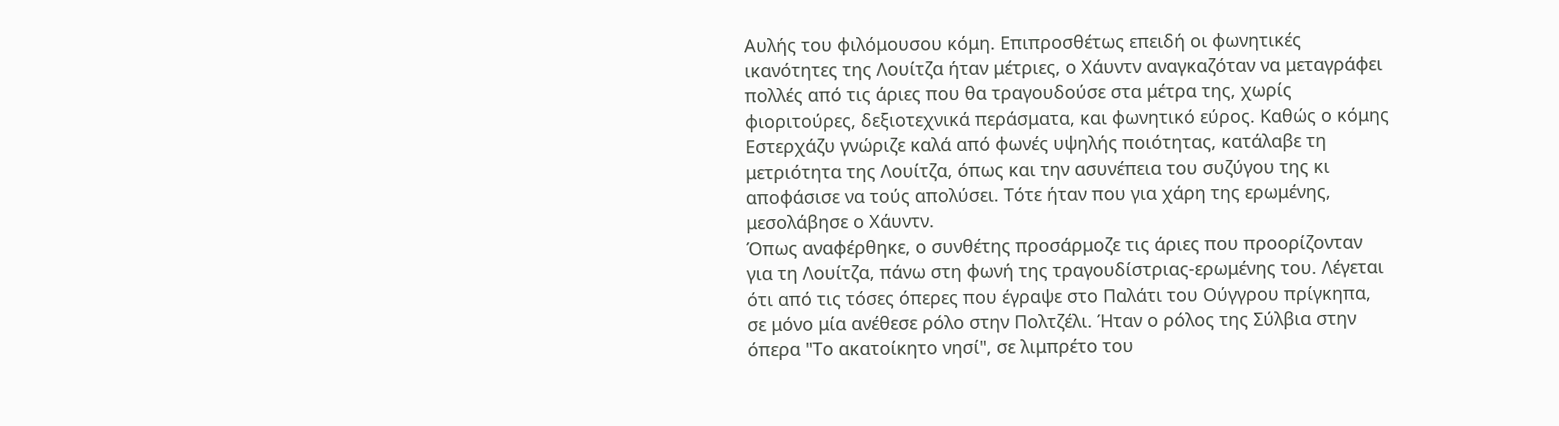Αυλής του φιλόμουσου κόμη. Επιπροσθέτως επειδή οι φωνητικές ικανότητες της Λουίτζα ήταν μέτριες, ο Χάυντν αναγκαζόταν να μεταγράφει πολλές από τις άριες που θα τραγουδούσε στα μέτρα της, χωρίς φιοριτούρες, δεξιοτεχνικά περάσματα, και φωνητικό εύρος. Καθώς ο κόμης Εστερχάζυ γνώριζε καλά από φωνές υψηλής ποιότητας, κατάλαβε τη μετριότητα της Λουίτζα, όπως και την ασυνέπεια του συζύγου της κι αποφάσισε να τούς απολύσει. Τότε ήταν που για χάρη της ερωμένης, μεσολάβησε ο Χάυντν.
Όπως αναφέρθηκε, ο συνθέτης προσάρμοζε τις άριες που προορίζονταν για τη Λουίτζα, πάνω στη φωνή της τραγουδίστριας-ερωμένης του. Λέγεται ότι από τις τόσες όπερες που έγραψε στο Παλάτι του Ούγγρου πρίγκηπα, σε μόνο μία ανέθεσε ρόλο στην Πολτζέλι. Ήταν ο ρόλος της Σύλβια στην όπερα "Το ακατοίκητο νησί", σε λιμπρέτο του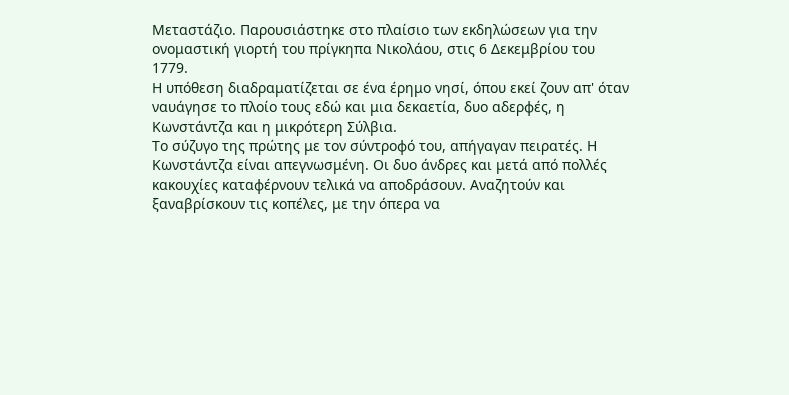Μεταστάζιο. Παρουσιάστηκε στο πλαίσιο των εκδηλώσεων για την ονομαστική γιορτή του πρίγκηπα Νικολάου, στις 6 Δεκεμβρίου του 1779.
Η υπόθεση διαδραματίζεται σε ένα έρημο νησί, όπου εκεί ζουν απ' όταν ναυάγησε το πλοίο τους εδώ και μια δεκαετία, δυο αδερφές, η Κωνστάντζα και η μικρότερη Σύλβια.
Το σύζυγο της πρώτης με τον σύντροφό του, απήγαγαν πειρατές. Η Κωνστάντζα είναι απεγνωσμένη. Οι δυο άνδρες και μετά από πολλές κακουχίες καταφέρνουν τελικά να αποδράσουν. Αναζητούν και ξαναβρίσκουν τις κοπέλες, με την όπερα να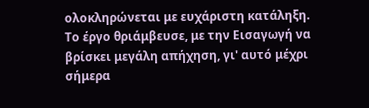ολοκληρώνεται με ευχάριστη κατάληξη.
Το έργο θριάμβευσε, με την Εισαγωγή να βρίσκει μεγάλη απήχηση, γι' αυτό μέχρι σήμερα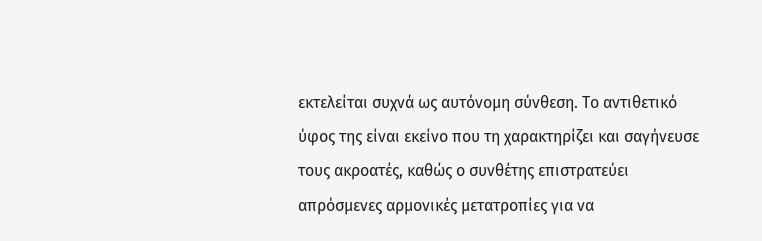εκτελείται συχνά ως αυτόνομη σύνθεση. Το αντιθετικό ύφος της είναι εκείνο που τη χαρακτηρίζει και σαγήνευσε τους ακροατές, καθώς ο συνθέτης επιστρατεύει απρόσμενες αρμονικές μετατροπίες για να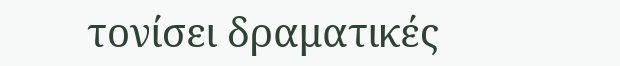τονίσει δραματικές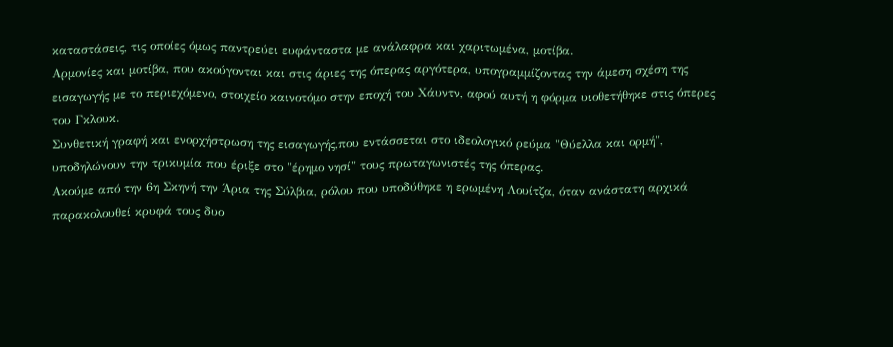καταστάσεις, τις οποίες όμως παντρεύει ευφάνταστα με ανάλαφρα και χαριτωμένα, μοτίβα.
Αρμονίες και μοτίβα, που ακούγονται και στις άριες της όπερας αργότερα, υπογραμμίζοντας την άμεση σχέση της εισαγωγής με το περιεχόμενο, στοιχείο καινοτόμο στην εποχή του Χάυντν, αφού αυτή η φόρμα υιοθετήθηκε στις όπερες του Γκλουκ.
Συνθετική γραφή και ενορχήστρωση της εισαγωγής,που εντάσσεται στο ιδεολογικό ρεύμα "Θύελλα και ορμή", υποδηλώνουν την τρικυμία που έριξε στο "έρημο νησί" τους πρωταγωνιστές της όπερας.
Ακούμε από την 6η Σκηνή την Άρια της Σύλβια, ρόλου που υποδύθηκε η ερωμένη Λουίτζα, όταν ανάστατη αρχικά παρακολουθεί κρυφά τους δυο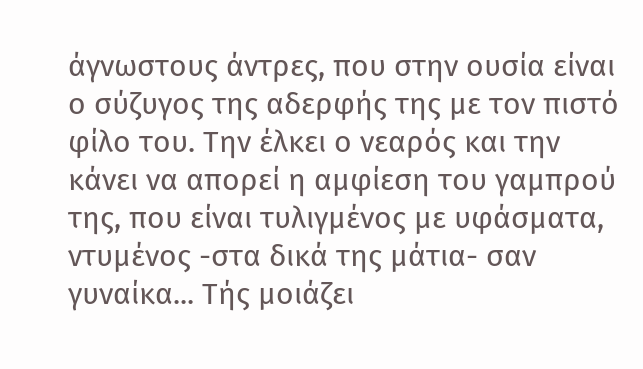άγνωστους άντρες, που στην ουσία είναι ο σύζυγος της αδερφής της με τον πιστό φίλο του. Την έλκει ο νεαρός και την κάνει να απορεί η αμφίεση του γαμπρού της, που είναι τυλιγμένος με υφάσματα, ντυμένος -στα δικά της μάτια- σαν γυναίκα... Τής μοιάζει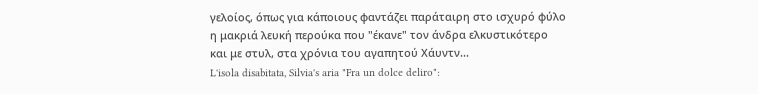γελοίος, όπως για κάποιους φαντάζει παράταιρη στο ισχυρό φύλο η μακριά λευκή περούκα που "έκανε" τον άνδρα ελκυστικότερο και με στυλ, στα χρόνια του αγαπητού Χάυντν...
L'isola disabitata, Silvia's aria "Fra un dolce deliro":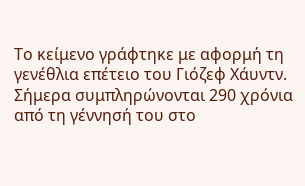Το κείμενο γράφτηκε με αφορμή τη γενέθλια επέτειο του Γιόζεφ Χάυντν. Σήμερα συμπληρώνονται 290 χρόνια από τη γέννησή του στο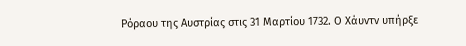Ρόραου της Αυστρίας στις 31 Μαρτίου 1732. Ο Χάυντν υπήρξε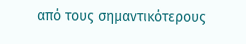από τους σημαντικότερους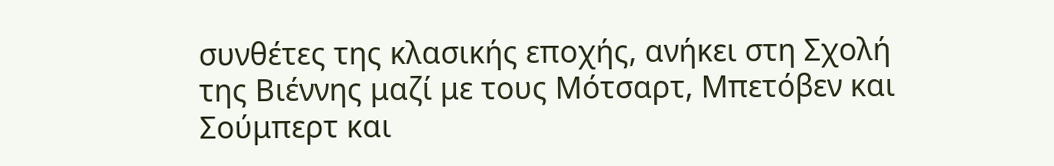συνθέτες της κλασικής εποχής, ανήκει στη Σχολή της Βιέννης μαζί με τους Μότσαρτ, Μπετόβεν και Σούμπερτ και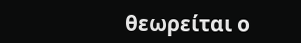θεωρείται ο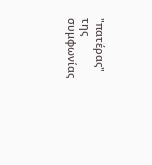"πατέρας" της συμφωνίας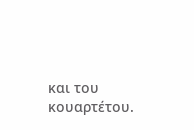και του κουαρτέτου.